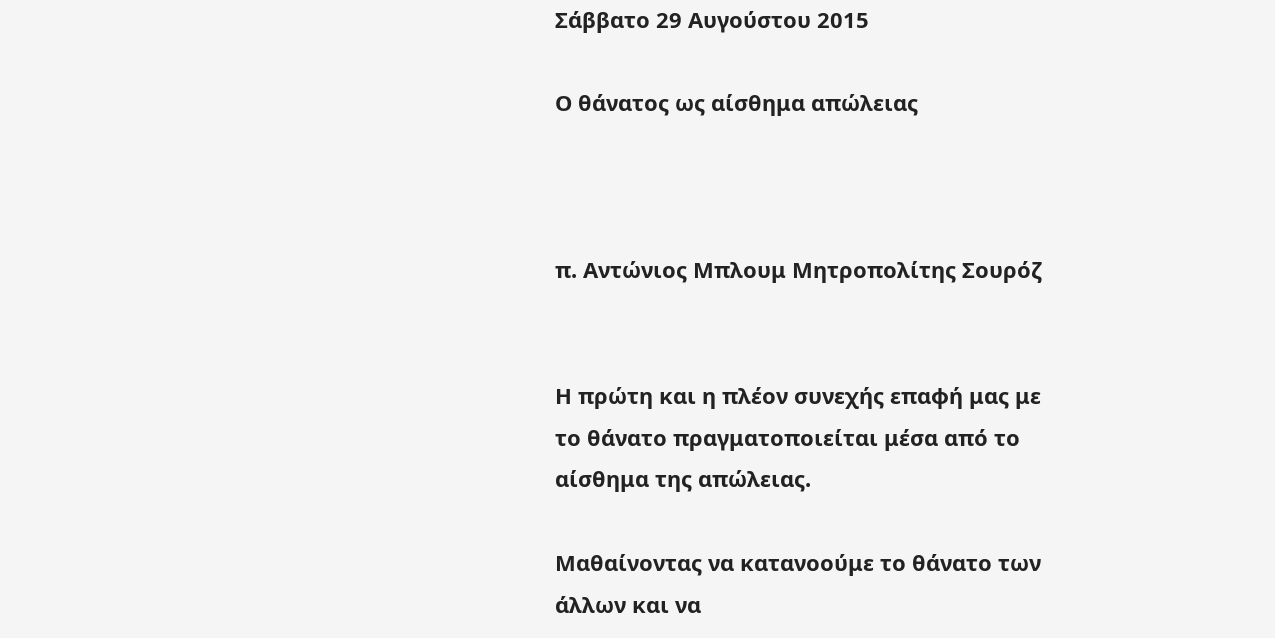Σάββατο 29 Αυγούστου 2015

Ο θάνατος ως αίσθημα απώλειας



π. Αντώνιος Μπλουμ Μητροπολίτης Σουρόζ


Η πρώτη και η πλέον συνεχής επαφή μας με το θάνατο πραγματοποιείται μέσα από το αίσθημα της απώλειας.

Μαθαίνοντας να κατανοούμε το θάνατο των άλλων και να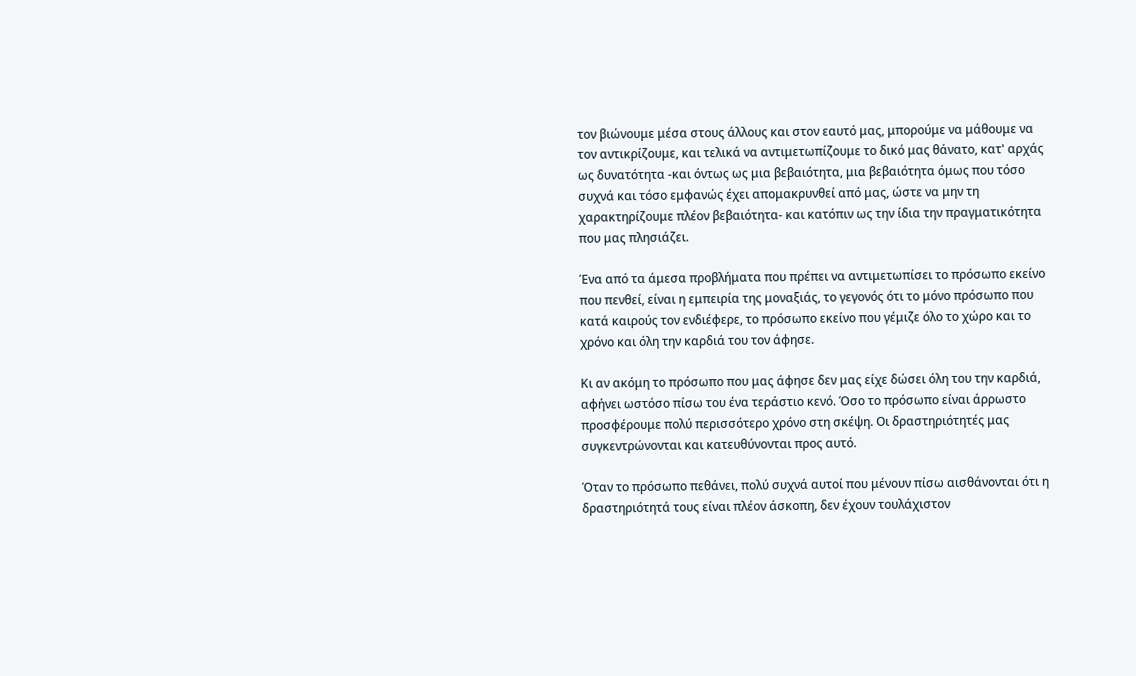τον βιώνουμε μέσα στους άλλους και στον εαυτό μας, μπορούμε να μάθουμε να τον αντικρίζουμε, και τελικά να αντιμετωπίζουμε το δικό μας θάνατο, κατ' αρχάς ως δυνατότητα -και όντως ως μια βεβαιότητα, μια βεβαιότητα όμως που τόσο συχνά και τόσο εμφανώς έχει απομακρυνθεί από μας, ώστε να μην τη χαρακτηρίζουμε πλέον βεβαιότητα- και κατόπιν ως την ίδια την πραγματικότητα που μας πλησιάζει.

Ένα από τα άμεσα προβλήματα που πρέπει να αντιμετωπίσει το πρόσωπο εκείνο που πενθεί, είναι η εμπειρία της μοναξιάς, το γεγονός ότι το μόνο πρόσωπο που κατά καιρούς τον ενδιέφερε, το πρόσωπο εκείνο που γέμιζε όλο το χώρο και το χρόνο και όλη την καρδιά του τον άφησε.

Κι αν ακόμη το πρόσωπο που μας άφησε δεν μας είχε δώσει όλη του την καρδιά, αφήνει ωστόσο πίσω του ένα τεράστιο κενό. Όσο το πρόσωπο είναι άρρωστο προσφέρουμε πολύ περισσότερο χρόνο στη σκέψη. Οι δραστηριότητές μας συγκεντρώνονται και κατευθύνονται προς αυτό.

Όταν το πρόσωπο πεθάνει, πολύ συχνά αυτοί που μένουν πίσω αισθάνονται ότι η δραστηριότητά τους είναι πλέον άσκοπη, δεν έχουν τουλάχιστον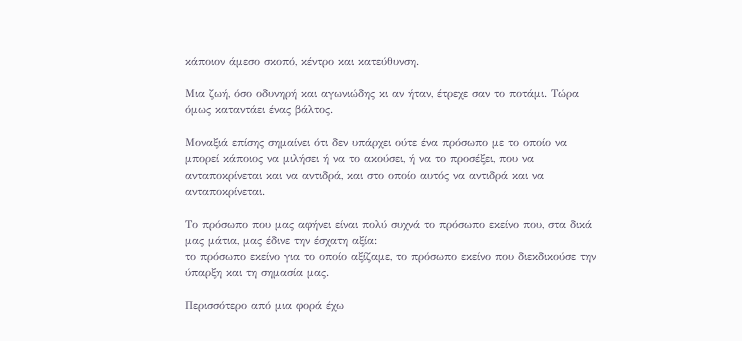κάποιον άμεσο σκοπό, κέντρο και κατεύθυνση.

Μια ζωή, όσο οδυνηρή και αγωνιώδης κι αν ήταν, έτρεχε σαν το ποτάμι. Τώρα όμως καταντάει ένας βάλτος.

Μοναξιά επίσης σημαίνει ότι δεν υπάρχει ούτε ένα πρόσωπο με το οποίο να μπορεί κάποιος να μιλήσει ή να το ακούσει, ή να το προσέξει, που να ανταποκρίνεται και να αντιδρά, και στο οποίο αυτός να αντιδρά και να ανταποκρίνεται.

Το πρόσωπο που μας αφήνει είναι πολύ συχνά το πρόσωπο εκείνο που, στα δικά μας μάτια, μας έδινε την έσχατη αξία:
το πρόσωπο εκείνο για το οποίο αξίζαμε, το πρόσωπο εκείνο που διεκδικούσε την ύπαρξη και τη σημασία μας.

Περισσότερο από μια φορά έχω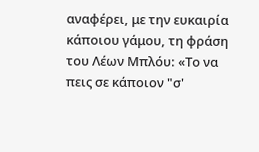αναφέρει, με την ευκαιρία κάποιου γάμου, τη φράση του Λέων Μπλόυ: «Το να πεις σε κάποιον "σ'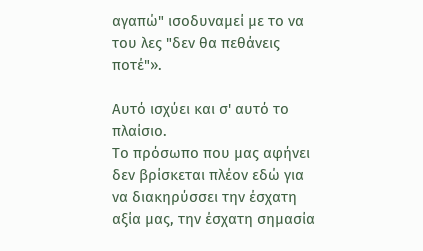αγαπώ" ισοδυναμεί με το να του λες "δεν θα πεθάνεις ποτέ"».

Αυτό ισχύει και σ' αυτό το πλαίσιο.
Το πρόσωπο που μας αφήνει δεν βρίσκεται πλέον εδώ για να διακηρύσσει την έσχατη αξία μας, την έσχατη σημασία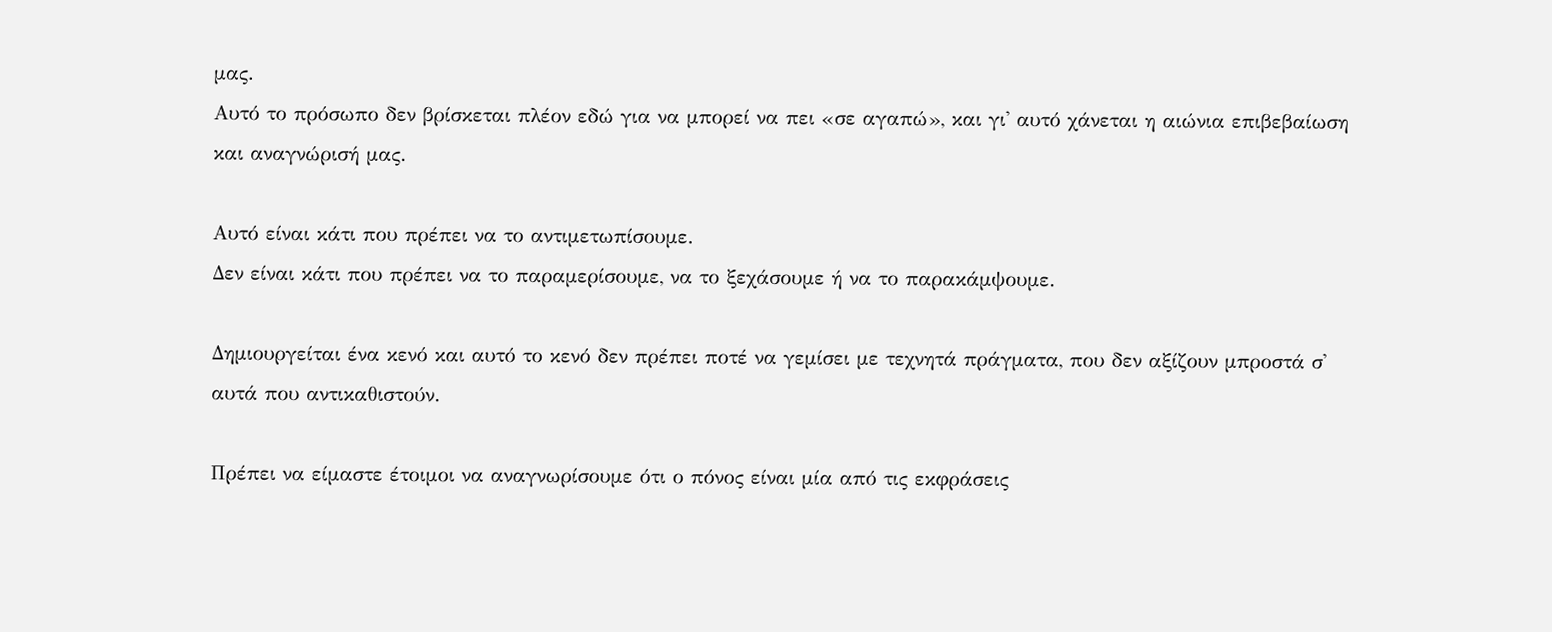μας.
Αυτό το πρόσωπο δεν βρίσκεται πλέον εδώ για να μπορεί να πει «σε αγαπώ», και γι' αυτό χάνεται η αιώνια επιβεβαίωση και αναγνώρισή μας.

Αυτό είναι κάτι που πρέπει να το αντιμετωπίσουμε.
Δεν είναι κάτι που πρέπει να το παραμερίσουμε, να το ξεχάσουμε ή να το παρακάμψουμε.

Δημιουργείται ένα κενό και αυτό το κενό δεν πρέπει ποτέ να γεμίσει με τεχνητά πράγματα, που δεν αξίζουν μπροστά σ' αυτά που αντικαθιστούν.

Πρέπει να είμαστε έτοιμοι να αναγνωρίσουμε ότι ο πόνος είναι μία από τις εκφράσεις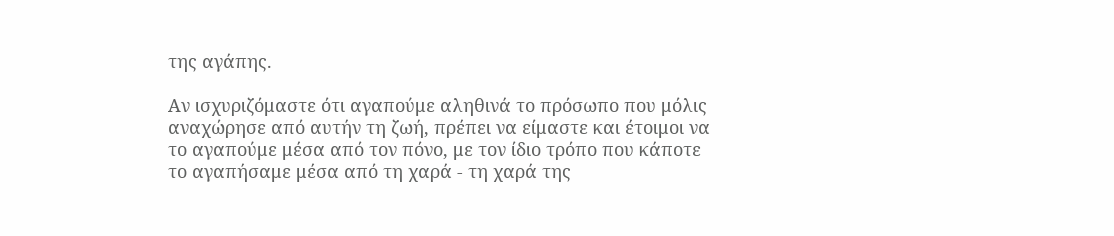της αγάπης.

Αν ισχυριζόμαστε ότι αγαπούμε αληθινά το πρόσωπο που μόλις αναχώρησε από αυτήν τη ζωή, πρέπει να είμαστε και έτοιμοι να το αγαπούμε μέσα από τον πόνο, με τον ίδιο τρόπο που κάποτε το αγαπήσαμε μέσα από τη χαρά - τη χαρά της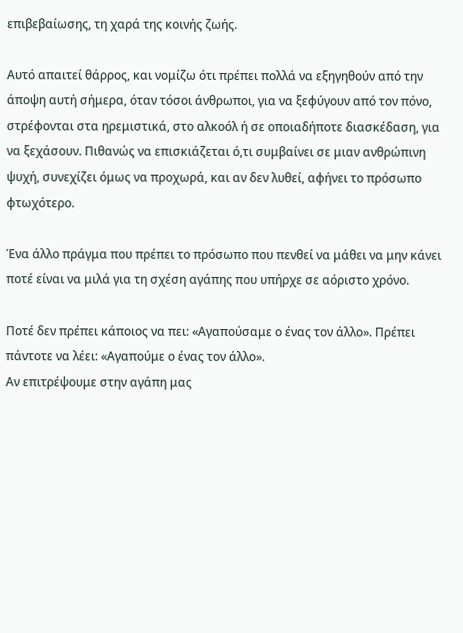επιβεβαίωσης, τη χαρά της κοινής ζωής.

Aυτό απαιτεί θάρρος, και νομίζω ότι πρέπει πολλά να εξηγηθούν από την άποψη αυτή σήμερα, όταν τόσοι άνθρωποι, για να ξεφύγουν από τον πόνο, στρέφονται στα ηρεμιστικά, στο αλκοόλ ή σε οποιαδήποτε διασκέδαση, για να ξεχάσουν. Πιθανώς να επισκιάζεται ό,τι συμβαίνει σε μιαν ανθρώπινη ψυχή, συνεχίζει όμως να προχωρά, και αν δεν λυθεί, αφήνει το πρόσωπο φτωχότερο.

Ένα άλλο πράγμα που πρέπει το πρόσωπο που πενθεί να μάθει να μην κάνει ποτέ είναι να μιλά για τη σχέση αγάπης που υπήρχε σε αόριστο χρόνο.

Ποτέ δεν πρέπει κάποιος να πει: «Αγαπούσαμε ο ένας τον άλλο». Πρέπει πάντοτε να λέει: «Αγαπούμε ο ένας τον άλλο».
Αν επιτρέψουμε στην αγάπη μας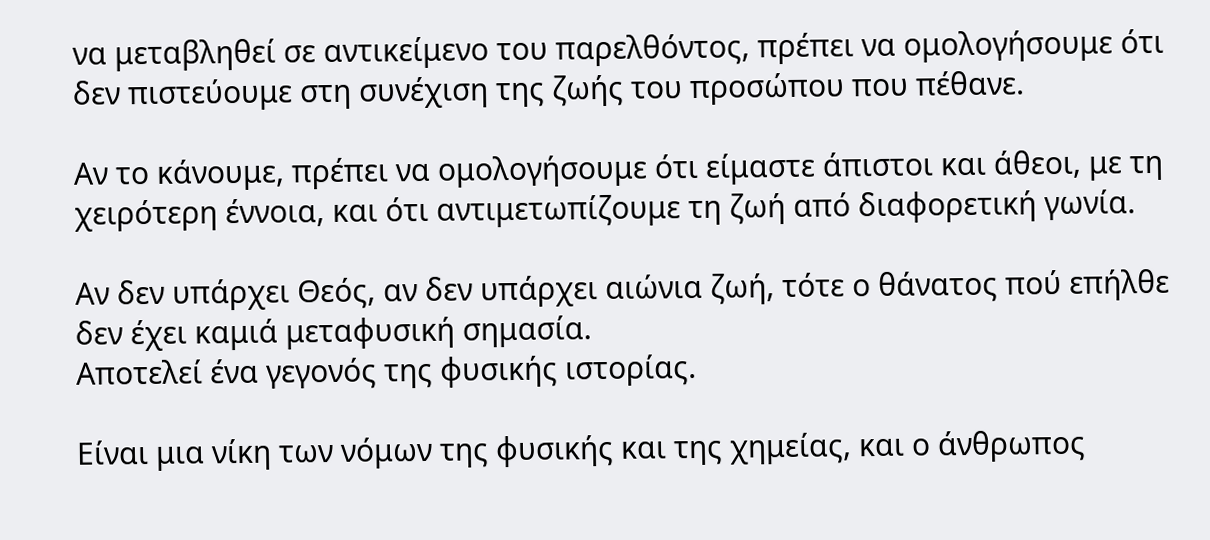να μεταβληθεί σε αντικείμενο του παρελθόντος, πρέπει να ομολογήσουμε ότι δεν πιστεύουμε στη συνέχιση της ζωής του προσώπου που πέθανε.

Αν το κάνουμε, πρέπει να ομολογήσουμε ότι είμαστε άπιστοι και άθεοι, με τη χειρότερη έννοια, και ότι αντιμετωπίζουμε τη ζωή από διαφορετική γωνία.

Αν δεν υπάρχει Θεός, αν δεν υπάρχει αιώνια ζωή, τότε ο θάνατος πού επήλθε δεν έχει καμιά μεταφυσική σημασία.
Αποτελεί ένα γεγονός της φυσικής ιστορίας.

Είναι μια νίκη των νόμων της φυσικής και της χημείας, και ο άνθρωπος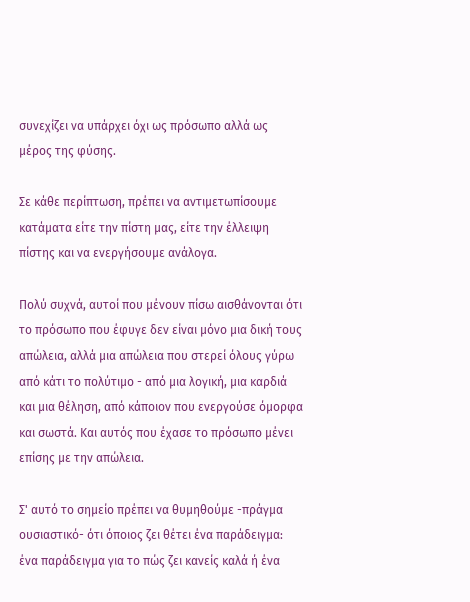συνεχίζει να υπάρχει όχι ως πρόσωπο αλλά ως μέρος της φύσης.

Σε κάθε περίπτωση, πρέπει να αντιμετωπίσουμε κατάματα είτε την πίστη μας, είτε την έλλειψη πίστης και να ενεργήσουμε ανάλογα.

Πολύ συχνά, αυτοί που μένουν πίσω αισθάνονται ότι το πρόσωπο που έφυγε δεν είναι μόνο μια δική τους απώλεια, αλλά μια απώλεια που στερεί όλους γύρω από κάτι το πολύτιμο - από μια λογική, μια καρδιά και μια θέληση, από κάποιον που ενεργούσε όμορφα και σωστά. Και αυτός που έχασε το πρόσωπο μένει επίσης με την απώλεια.

Σ' αυτό το σημείο πρέπει να θυμηθούμε -πράγμα ουσιαστικό- ότι όποιος ζει θέτει ένα παράδειγμα: ένα παράδειγμα για το πώς ζει κανείς καλά ή ένα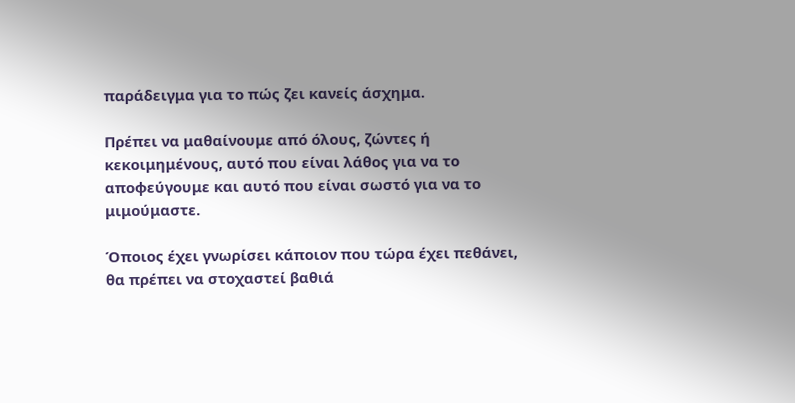παράδειγμα για το πώς ζει κανείς άσχημα.

Πρέπει να μαθαίνουμε από όλους, ζώντες ή κεκοιμημένους, αυτό που είναι λάθος για να το αποφεύγουμε και αυτό που είναι σωστό για να το μιμούμαστε.

Όποιος έχει γνωρίσει κάποιον που τώρα έχει πεθάνει, θα πρέπει να στοχαστεί βαθιά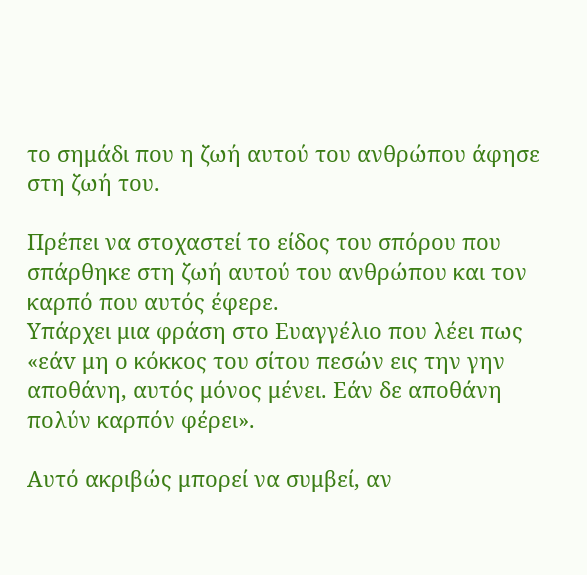το σημάδι που η ζωή αυτού του ανθρώπου άφησε στη ζωή του.

Πρέπει να στοχαστεί το είδος του σπόρου που σπάρθηκε στη ζωή αυτού του ανθρώπου και τον καρπό που αυτός έφερε.
Υπάρχει μια φράση στο Ευαγγέλιο που λέει πως «εάv μη ο κόκκος του σίτου πεσών εις την γην αποθάνη, αυτός μόνος μένει. Εάν δε αποθάνη πολύν καρπόν φέρει».

Αυτό ακριβώς μπορεί να συμβεί, αν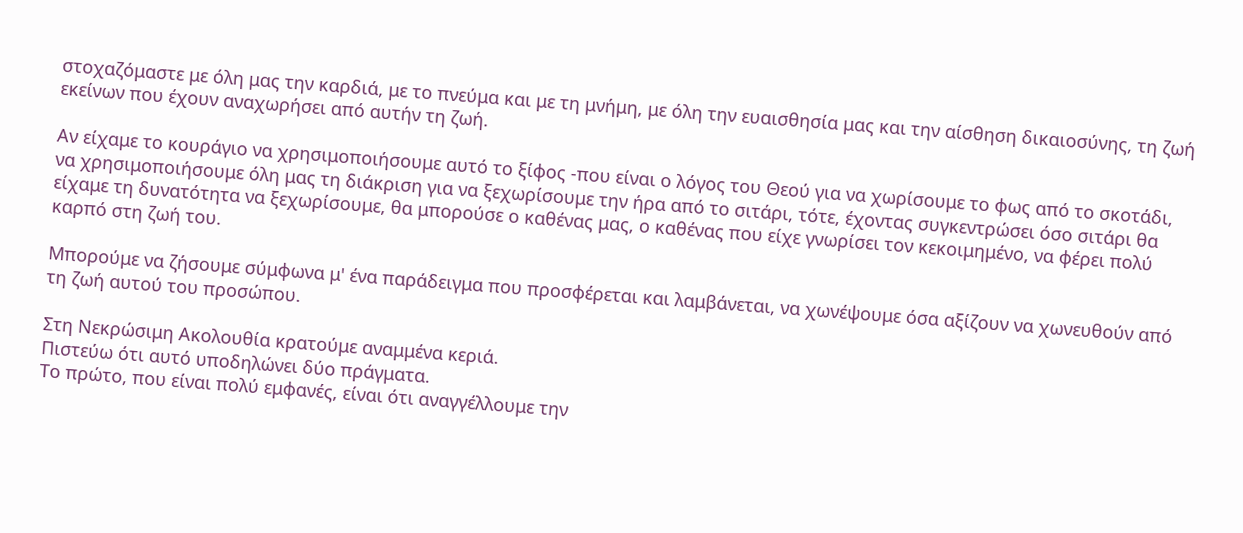στοχαζόμαστε με όλη μας την καρδιά, με το πνεύμα και με τη μνήμη, με όλη την ευαισθησία μας και την αίσθηση δικαιοσύνης, τη ζωή εκείνων που έχουν αναχωρήσει από αυτήν τη ζωή.

Αν είχαμε το κουράγιο να χρησιμοποιήσουμε αυτό το ξίφος -που είναι ο λόγος του Θεού για να χωρίσουμε το φως από το σκοτάδι, να χρησιμοποιήσουμε όλη μας τη διάκριση για να ξεχωρίσουμε την ήρα από το σιτάρι, τότε, έχοντας συγκεντρώσει όσο σιτάρι θα είχαμε τη δυνατότητα να ξεχωρίσουμε, θα μπορούσε ο καθένας μας, ο καθένας που είχε γνωρίσει τον κεκοιμημένο, να φέρει πολύ καρπό στη ζωή του.

Μπορούμε να ζήσουμε σύμφωνα μ' ένα παράδειγμα που προσφέρεται και λαμβάνεται, να χωνέψουμε όσα αξίζουν να χωνευθούν από τη ζωή αυτού του προσώπου.

Στη Νεκρώσιμη Ακολουθία κρατούμε αναμμένα κεριά.
Πιστεύω ότι αυτό υποδηλώνει δύο πράγματα.
Το πρώτο, που είναι πολύ εμφανές, είναι ότι αναγγέλλουμε την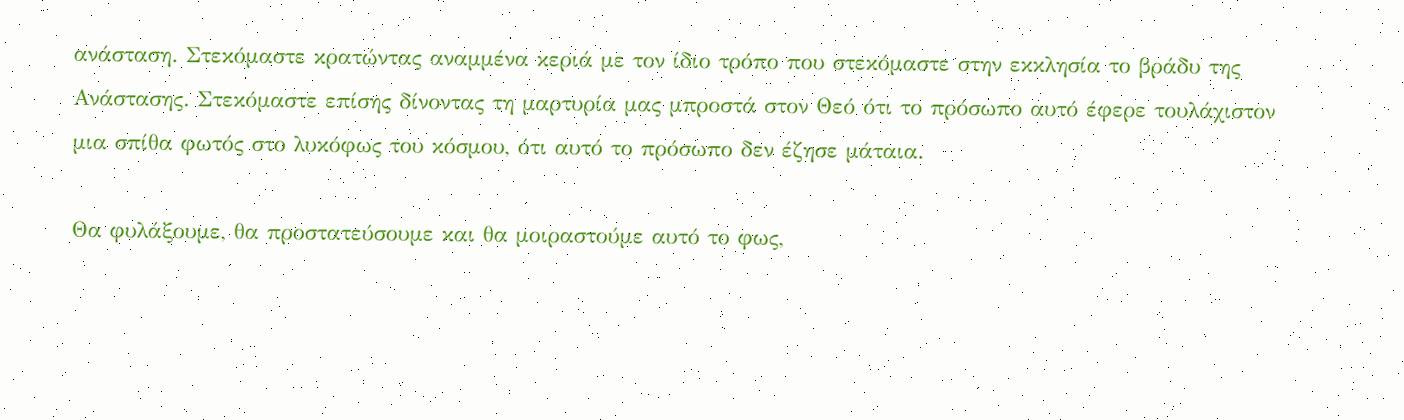ανάσταση. Στεκόμαστε κρατώντας αναμμένα κεριά με τον ίδιο τρόπο που στεκόμαστε στην εκκλησία το βράδυ της Ανάστασης. Στεκόμαστε επίσης δίνοντας τη μαρτυρία μας μπροστά στον Θεό ότι το πρόσωπο αυτό έφερε τουλάχιστον μια σπίθα φωτός στο λυκόφως του κόσμου, ότι αυτό το πρόσωπο δεν έζησε μάταια.

Θα φυλάξουμε, θα προστατεύσουμε και θα μοιραστούμε αυτό το φως,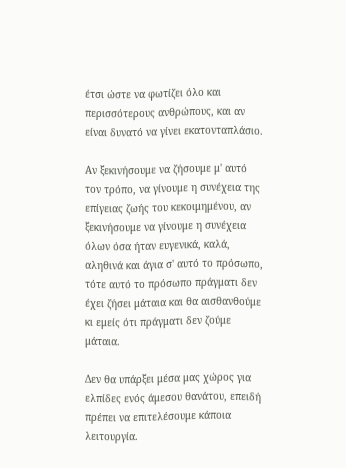έτσι ώστε να φωτίζει όλο και περισσότερους ανθρώπους, και αν είναι δυνατό να γίνει εκατονταπλάσιο.

Αν ξεκινήσουμε να ζήσουμε μ' αυτό τον τρόπο, να γίνουμε η συνέχεια της επίγειας ζωής του κεκοιμημένου, αν ξεκινήσουμε να γίνουμε η συνέχεια όλων όσα ήταν ευγενικά, καλά, αληθινά και άγια σ' αυτό το πρόσωπο, τότε αυτό το πρόσωπο πράγματι δεν έχει ζήσει μάταια και θα αισθανθούμε κι εμείς ότι πράγματι δεν ζούμε μάταια.

Δεν θα υπάρξει μέσα μας χώρος για ελπίδες ενός άμεσου θανάτου, επειδή πρέπει να επιτελέσουμε κάποια λειτουργία.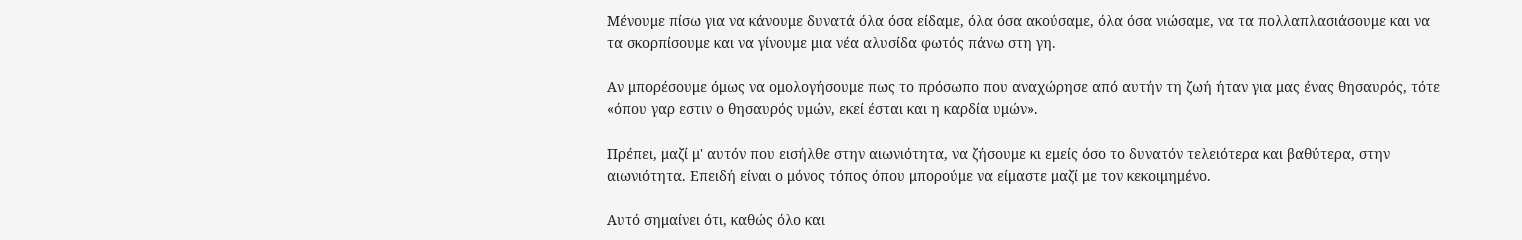Μένουμε πίσω για να κάνουμε δυνατά όλα όσα είδαμε, όλα όσα ακούσαμε, όλα όσα νιώσαμε, να τα πολλαπλασιάσουμε και να τα σκορπίσουμε και να γίνουμε μια νέα αλυσίδα φωτός πάνω στη γη.

Αν μπορέσουμε όμως να ομολογήσουμε πως το πρόσωπο που αναχώρησε από αυτήν τη ζωή ήταν για μας ένας θησαυρός, τότε «όπου γαρ εστιν ο θησαυρός υμών, εκεί έσται και η καρδία υμών».

Πρέπει, μαζί μ' αυτόν που εισήλθε στην αιωνιότητα, να ζήσουμε κι εμείς όσο το δυνατόν τελειότερα και βαθύτερα, στην αιωνιότητα. Επειδή είναι ο μόνος τόπος όπου μπορούμε να είμαστε μαζί με τον κεκοιμημένο.

Αυτό σημαίνει ότι, καθώς όλο και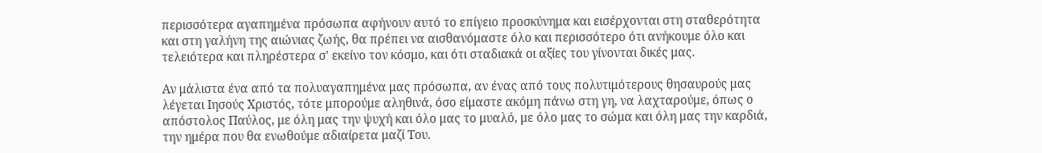περισσότερα αγαπημένα πρόσωπα αφήνουν αυτό το επίγειο προσκύνημα και εισέρχονται στη σταθερότητα και στη γαλήνη της αιώνιας ζωής, θα πρέπει να αισθανόμαστε όλο και περισσότερο ότι ανήκουμε όλο και τελειότερα και πληρέστερα σ' εκείνο τον κόσμο, και ότι σταδιακά οι αξίες του γίνονται δικές μας.

Αν μάλιστα ένα από τα πολυαγαπημένα μας πρόσωπα, αν ένας από τους πολυτιμότερους θησαυρούς μας λέγεται Ιησούς Χριστός, τότε μπορούμε αληθινά, όσο είμαστε ακόμη πάνω στη γη, να λαχταρούμε, όπως ο απόστολος Παύλος, με όλη μας την ψυχή και όλο μας το μυαλό, με όλο μας το σώμα και όλη μας την καρδιά, την ημέρα που θα ενωθούμε αδιαίρετα μαζί Του.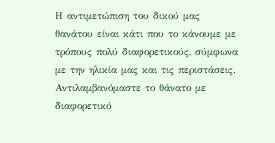Η αντιμετώπιση του δικού μας θανάτου είναι κάτι που το κάνουμε με τρόπους πολύ διαφορετικούς, σύμφωνα με την ηλικία μας και τις περιστάσεις. Αντιλαμβανόμαστε το θάνατο με διαφορετικό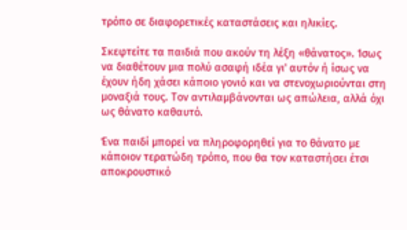τρόπο σε διαφορετικές καταστάσεις και ηλικίες.

Σκεφτείτε τα παιδιά που ακούν τη λέξη «θάνατος». Ίσως να διαθέτουν μια πολύ ασαφή ιδέα γι' αυτόν ή ίσως να έχουν ήδη χάσει κάποιο γονιό και να στενοχωριούνται στη μοναξιά τους. Τον αντιλαμβάνονται ως απώλεια, αλλά όχι ως θάνατο καθαυτό.

Ένα παιδί μπορεί να πληροφορηθεί για το θάνατο με κάποιον τερατώδη τρόπο, που θα τον καταστήσει έτσι αποκρουστικό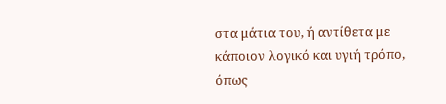στα μάτια του, ή αντίθετα με κάποιον λογικό και υγιή τρόπο, όπως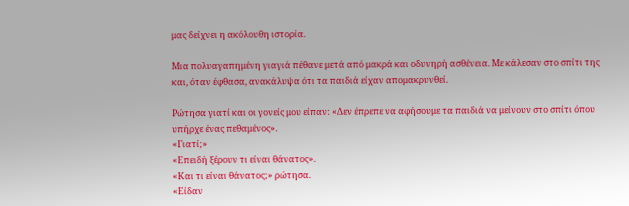μας δείχνει η ακόλουθη ιστορία.

Μια πολυαγαπημένη γιαγιά πέθανε μετά από μακρά και οδυνηρή ασθένεια. Με κάλεσαν στο σπίτι της και, όταν έφθασα, ανακάλυψα ότι τα παιδιά είχαν απομακρυνθεί.

Ρώτησα γιατί και οι γονείς μου είπαν: «Δεν έπρεπε να αφήσουμε τα παιδιά να μείνουν στο σπίτι όπου υπήρχε ένας πεθαμένος».
«Γιατί;»
«Επειδή ξέρουν τι είναι θάνατος».
«Και τι είναι θάνατος;» ρώτησα.
«Είδαν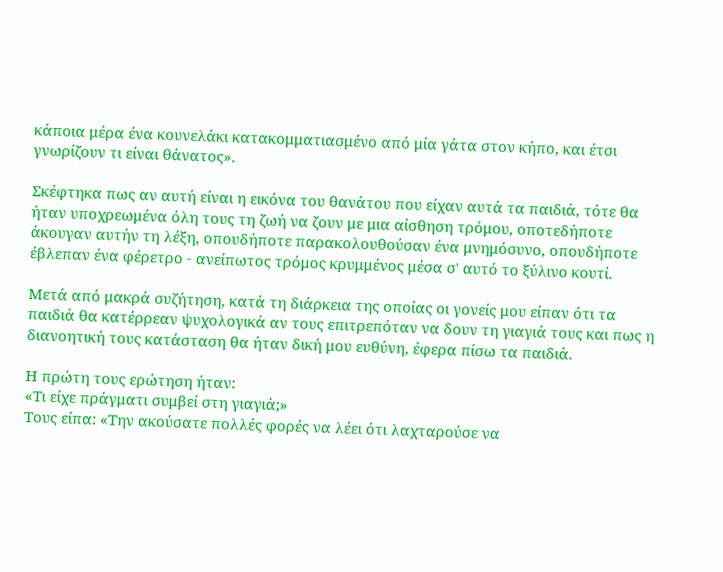κάποια μέρα ένα κουνελάκι κατακομματιασμένο από μία γάτα στον κήπο, και έτσι γνωρίζουν τι είναι θάνατος».

Σκέφτηκα πως αν αυτή είναι η εικόνα του θανάτου που είχαν αυτά τα παιδιά, τότε θα ήταν υποχρεωμένα όλη τους τη ζωή να ζουν με μια αίσθηση τρόμου, οποτεδήποτε άκουγαν αυτήν τη λέξη, οπουδήποτε παρακολουθούσαν ένα μνημόσυνο, οπουδήποτε έβλεπαν ένα φέρετρο - ανείπωτος τρόμος κρυμμένος μέσα σ' αυτό το ξύλινο κουτί.

Μετά από μακρά συζήτηση, κατά τη διάρκεια της οποίας οι γονείς μου είπαν ότι τα παιδιά θα κατέρρεαν ψυχολογικά αν τους επιτρεπόταν να δουν τη γιαγιά τους και πως η διανοητική τους κατάσταση θα ήταν δική μου ευθύνη, έφερα πίσω τα παιδιά.

Η πρώτη τους ερώτηση ήταν:
«Τι είχε πράγματι συμβεί στη γιαγιά;»
Τους είπα: «Την ακούσατε πολλές φορές να λέει ότι λαχταρούσε να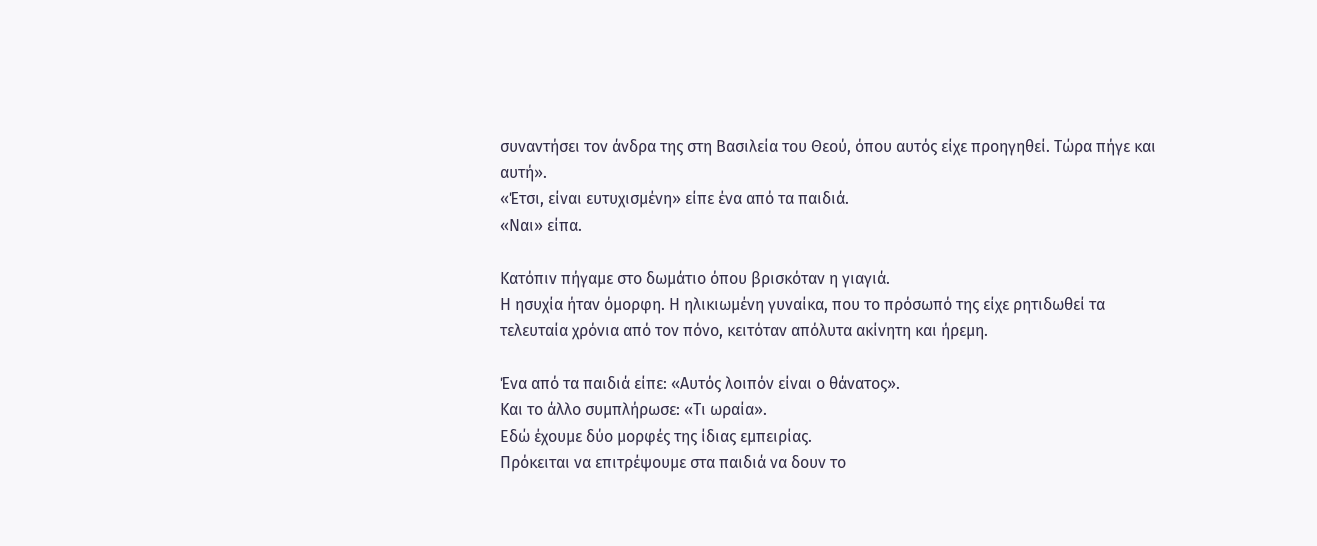συναντήσει τον άνδρα της στη Βασιλεία του Θεού, όπου αυτός είχε προηγηθεί. Τώρα πήγε και αυτή».
«Έτσι, είναι ευτυχισμένη» είπε ένα από τα παιδιά.
«Ναι» είπα.

Κατόπιν πήγαμε στο δωμάτιο όπου βρισκόταν η γιαγιά.
Η ησυχία ήταν όμορφη. Η ηλικιωμένη γυναίκα, που το πρόσωπό της είχε ρητιδωθεί τα τελευταία χρόνια από τον πόνο, κειτόταν απόλυτα ακίνητη και ήρεμη.

Ένα από τα παιδιά είπε: «Αυτός λοιπόν είναι ο θάνατος».
Και το άλλο συμπλήρωσε: «Τι ωραία».
Εδώ έχουμε δύο μορφές της ίδιας εμπειρίας.
Πρόκειται να επιτρέψουμε στα παιδιά να δουν το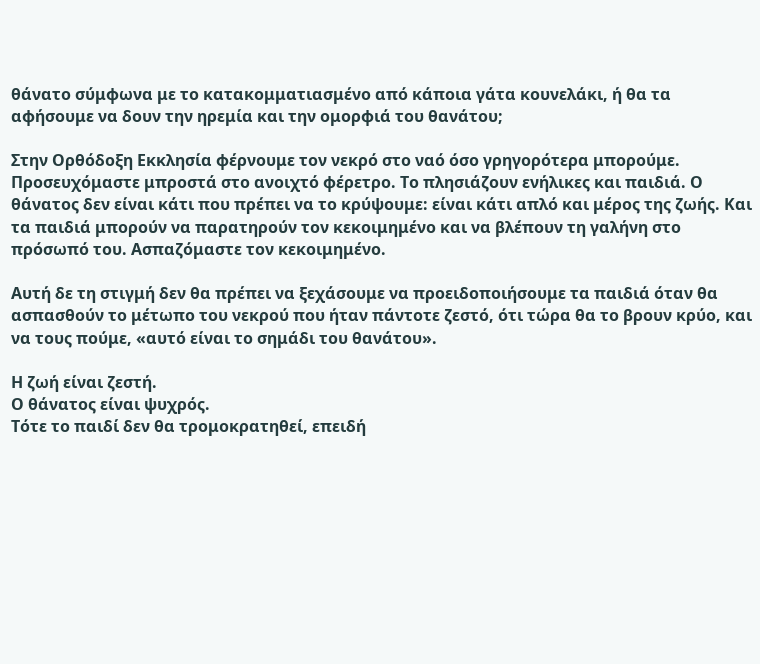θάνατο σύμφωνα με το κατακομματιασμένο από κάποια γάτα κουνελάκι, ή θα τα αφήσουμε να δουν την ηρεμία και την ομορφιά του θανάτου;

Στην Ορθόδοξη Εκκλησία φέρνουμε τον νεκρό στο ναό όσο γρηγορότερα μπορούμε.  Προσευχόμαστε μπροστά στο ανοιχτό φέρετρο. Το πλησιάζουν ενήλικες και παιδιά. Ο θάνατος δεν είναι κάτι που πρέπει να το κρύψουμε: είναι κάτι απλό και μέρος της ζωής. Και τα παιδιά μπορούν να παρατηρούν τον κεκοιμημένο και να βλέπουν τη γαλήνη στο πρόσωπό του. Ασπαζόμαστε τον κεκοιμημένο.

Αυτή δε τη στιγμή δεν θα πρέπει να ξεχάσουμε να προειδοποιήσουμε τα παιδιά όταν θα ασπασθούν το μέτωπο του νεκρού που ήταν πάντοτε ζεστό, ότι τώρα θα το βρουν κρύο, και να τους πούμε, «αυτό είναι το σημάδι του θανάτου».

Η ζωή είναι ζεστή.
Ο θάνατος είναι ψυχρός.
Τότε το παιδί δεν θα τρομοκρατηθεί, επειδή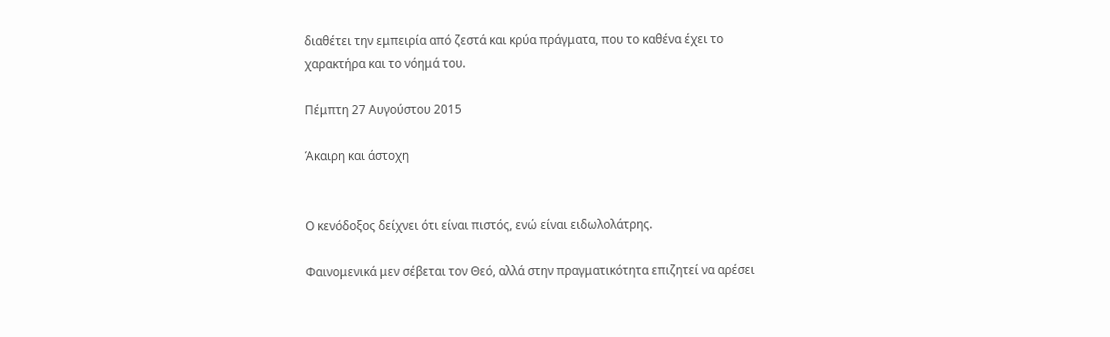διαθέτει την εμπειρία από ζεστά και κρύα πράγματα, που το καθένα έχει το χαρακτήρα και το νόημά του.

Πέμπτη 27 Αυγούστου 2015

Άκαιρη και άστοχη


Ο κενόδοξος δείχνει ότι είναι πιστός, ενώ είναι ειδωλολάτρης.

Φαινομενικά μεν σέβεται τον Θεό, αλλά στην πραγματικότητα επιζητεί να αρέσει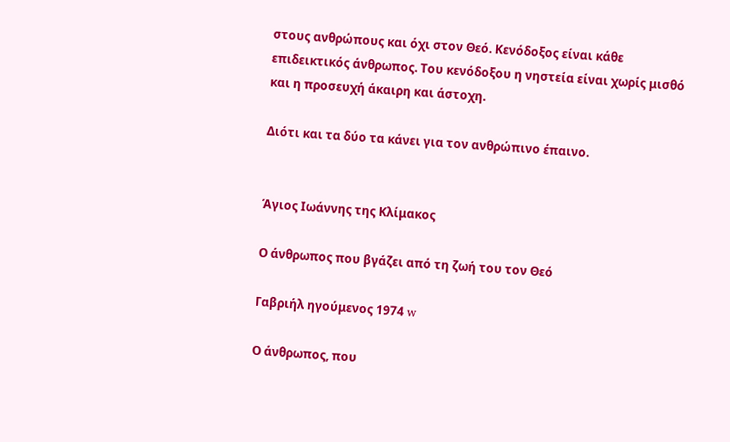στους ανθρώπους και όχι στον Θεό. Κενόδοξος είναι κάθε επιδεικτικός άνθρωπος. Του κενόδοξου η νηστεία είναι χωρίς μισθό και η προσευχή άκαιρη και άστοχη.

Διότι και τα δύο τα κάνει για τον ανθρώπινο έπαινο.


Άγιος Ιωάννης της Κλίμακος

Ο άνθρωπος που βγάζει από τη ζωή του τον Θεό

Γαβριήλ ηγούμενος 1974 w

Ο άνθρωπος, που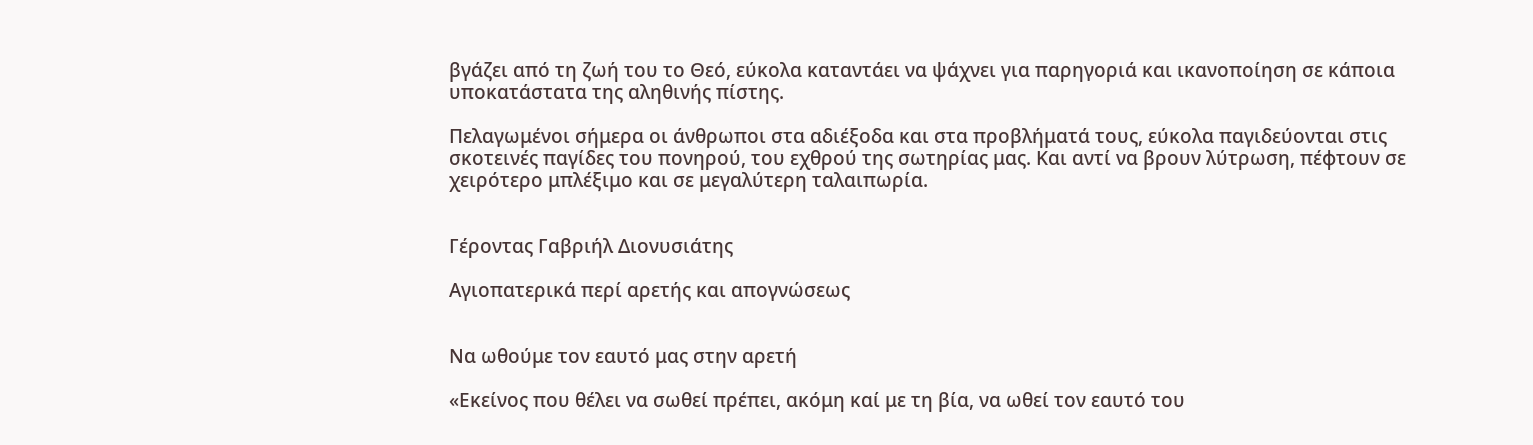βγάζει από τη ζωή του το Θεό, εύκολα καταντάει να ψάχνει για παρηγοριά και ικανοποίηση σε κάποια υποκατάστατα της αληθινής πίστης.

Πελαγωμένοι σήμερα οι άνθρωποι στα αδιέξοδα και στα προβλήματά τους, εύκολα παγιδεύονται στις σκοτεινές παγίδες του πονηρού, του εχθρού της σωτηρίας μας. Και αντί να βρουν λύτρωση, πέφτουν σε χειρότερο μπλέξιμο και σε μεγαλύτερη ταλαιπωρία.


Γέροντας Γαβριήλ Διονυσιάτης

Αγιοπατερικά περί αρετής και απογνώσεως


Να ωθούμε τον εαυτό μας στην αρετή

«Εκείνος που θέλει να σωθεί πρέπει, ακόμη καί με τη βία, να ωθεί τον εαυτό του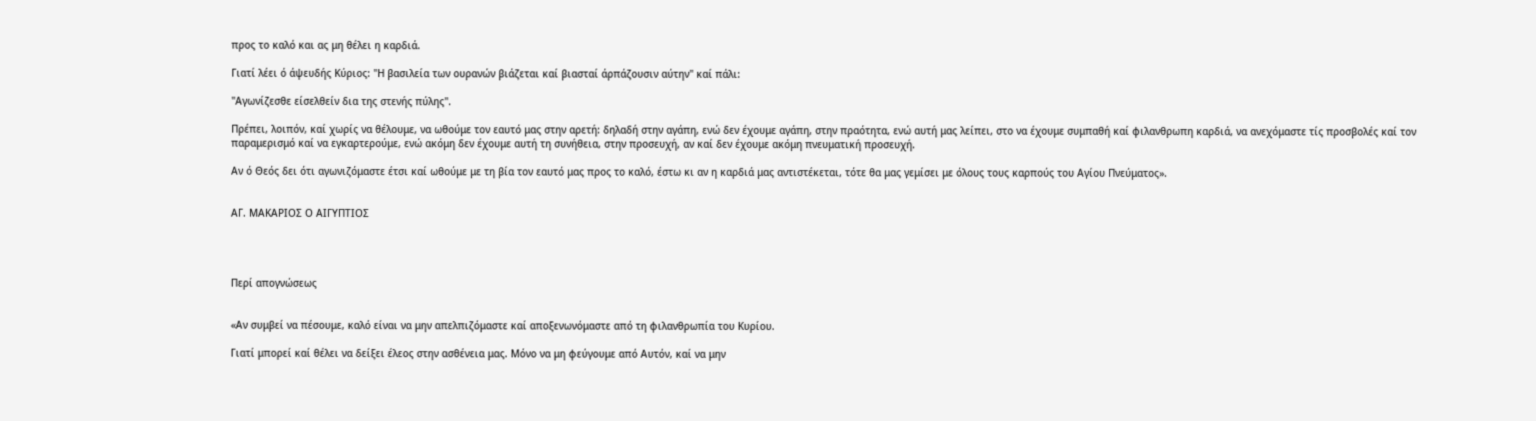προς το καλό και ας μη θέλει η καρδιά.

Γιατί λέει ό άψευδής Κύριος: "Η βασιλεία των ουρανών βιάζεται καί βιασταί άρπάζουσιν αύτην" καί πάλι:

"Αγωνίζεσθε είσελθείν δια της στενής πύλης".

Πρέπει, λοιπόν, καί χωρίς να θέλουμε, να ωθούμε τον εαυτό μας στην αρετή: δηλαδή στην αγάπη, ενώ δεν έχουμε αγάπη, στην πραότητα, ενώ αυτή μας λείπει, στο να έχουμε συμπαθή καί φιλανθρωπη καρδιά, να ανεχόμαστε τίς προσβολές καί τον παραμερισμό καί να εγκαρτερούμε, ενώ ακόμη δεν έχουμε αυτή τη συνήθεια, στην προσευχή, αν καί δεν έχουμε ακόμη πνευματική προσευχή.

Αν ό Θεός δει ότι αγωνιζόμαστε έτσι καί ωθούμε με τη βία τον εαυτό μας προς το καλό, έστω κι αν η καρδιά μας αντιστέκεται, τότε θα μας γεμίσει με όλους τους καρπούς του Αγίου Πνεύματος».


ΑΓ. ΜΑΚΑΡΙΟΣ Ο ΑΙΓΥΠΤΙΟΣ




Περί απογνώσεως


«Αν συμβεί να πέσουμε, καλό είναι να μην απελπιζόμαστε καί αποξενωνόμαστε από τη φιλανθρωπία του Κυρίου.

Γιατί μπορεί καί θέλει να δείξει έλεος στην ασθένεια μας. Μόνο να μη φεύγουμε από Αυτόν, καί να μην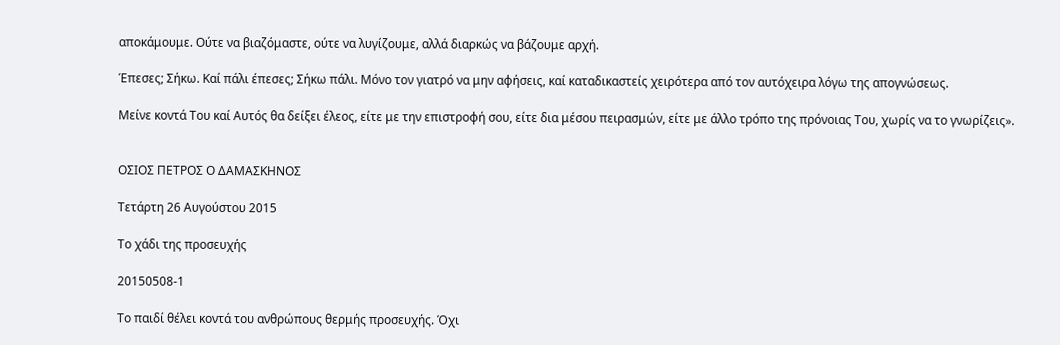αποκάμουμε. Ούτε να βιαζόμαστε, ούτε να λυγίζουμε, αλλά διαρκώς να βάζουμε αρχή.

Έπεσες; Σήκω. Καί πάλι έπεσες; Σήκω πάλι. Μόνο τον γιατρό να μην αφήσεις, καί καταδικαστείς χειρότερα από τον αυτόχειρα λόγω της απογνώσεως.

Μείνε κοντά Του καί Αυτός θα δείξει έλεος, είτε με την επιστροφή σου, είτε δια μέσου πειρασμών, είτε με άλλο τρόπο της πρόνοιας Του, χωρίς να το γνωρίζεις».


ΟΣΙΟΣ ΠΕΤΡΟΣ Ο ΔΑΜΑΣΚΗΝΟΣ

Τετάρτη 26 Αυγούστου 2015

Το χάδι της προσευχής

20150508-1

Το παιδί θέλει κοντά του ανθρώπους θερμής προσευχής. Όχι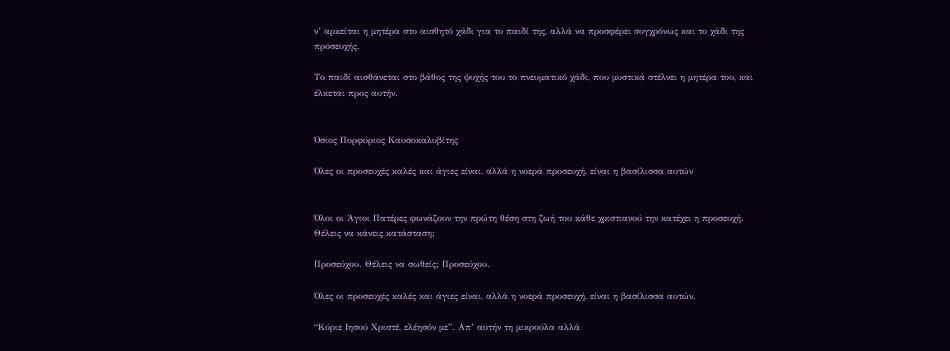ν’ αρκείται η μητέρα στο αισθητό χάδι για το παιδί της, αλλά να προσφέρει συγχρόνως και το χάδι της προσευχής.

Το παιδί αισθάνεται στο βάθος της ψυχής του το πνευματικό χάδι, που μυστικά στέλνει η μητέρα του, και έλκεται προς αυτήν.


Όσιος Πορφύριος Καυσοκαλυβίτης

Όλες οι προσευχές καλές και άγιες είναι, αλλά η νοερά προσευχή, είναι η βασίλισσα αυτών


Όλοι οι Άγιοι Πατέρες φωνάζουν την πρώτη θέση στη ζωή του κάθε χριστιανού την κατέχει η προσευχή. Θέλεις να κάνεις κατάσταση;

Προσεύχου. Θέλεις να σωθείς; Προσεύχου.

Όλες οι προσευχές καλές και άγιες είναι, αλλά η νοερά προσευχή, είναι η βασίλισσα αυτών.

“Κύριε Ιησού Χριστέ, ελέησόν με”. Απ’ αυτήν τη μικρούλα αλλά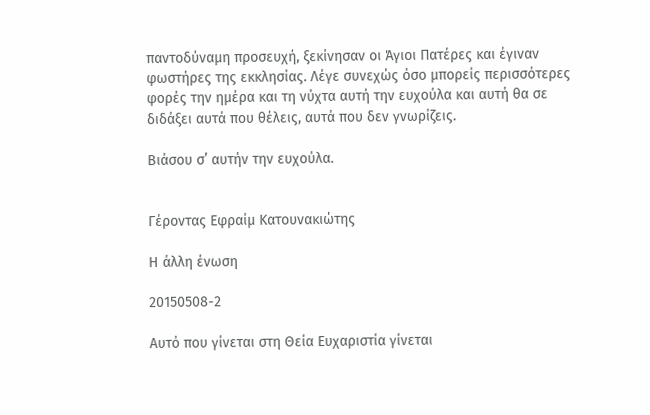παντοδύναμη προσευχή, ξεκίνησαν οι Άγιοι Πατέρες και έγιναν φωστήρες της εκκλησίας. Λέγε συνεχώς όσο μπορείς περισσότερες φορές την ημέρα και τη νύχτα αυτή την ευχούλα και αυτή θα σε διδάξει αυτά που θέλεις, αυτά που δεν γνωρίζεις.

Βιάσου σ’ αυτήν την ευχούλα.


Γέροντας Εφραίμ Κατουνακιώτης

Η άλλη ένωση

20150508-2

Αυτό που γίνεται στη Θεία Ευχαριστία γίνεται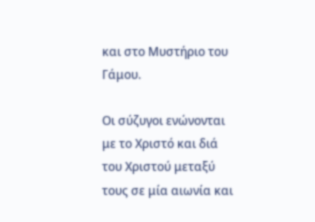και στο Μυστήριο του Γάμου.

Οι σύζυγοι ενώνονται με το Χριστό και διά του Χριστού μεταξύ τους σε μία αιωνία και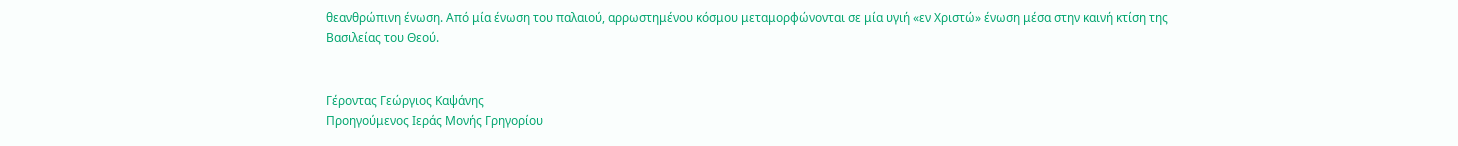θεανθρώπινη ένωση. Από μία ένωση του παλαιού, αρρωστημένου κόσμου μεταμορφώνονται σε μία υγιή «εν Χριστώ» ένωση μέσα στην καινή κτίση της Βασιλείας του Θεού.


Γέροντας Γεώργιος Καψάνης
Προηγούμενος Ιεράς Μονής Γρηγορίου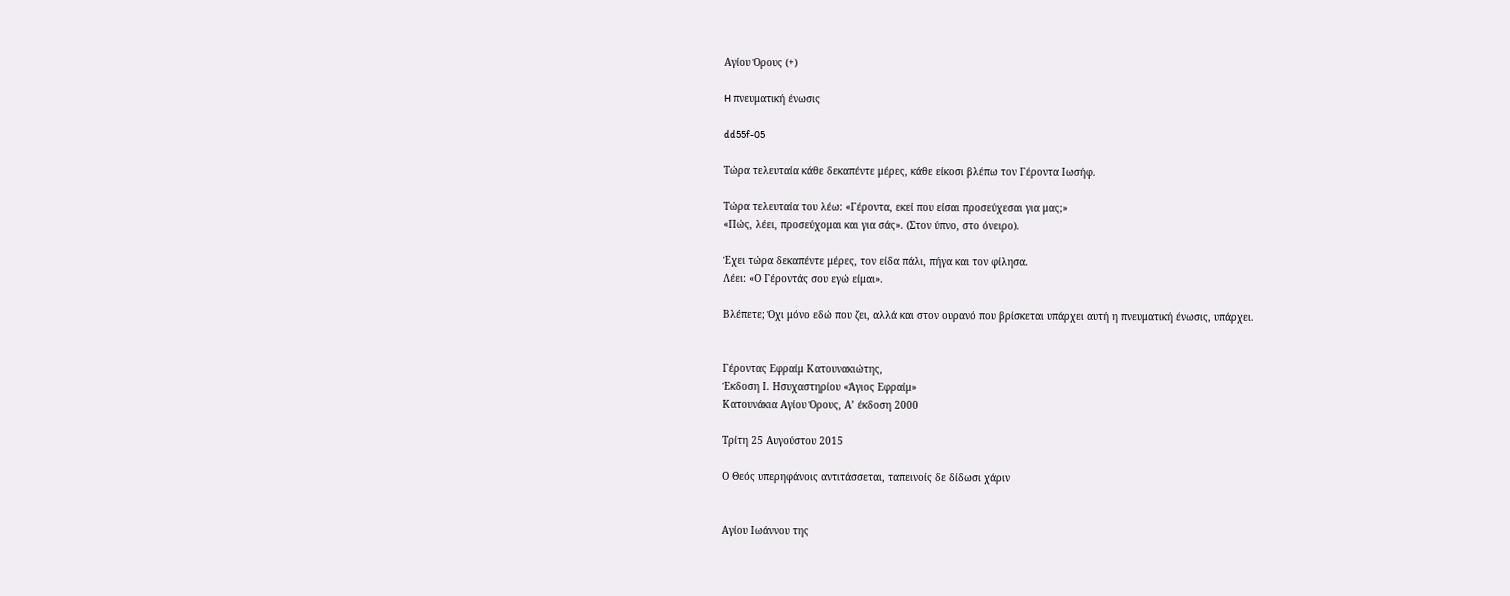Αγίου Όρους (+)

H πνευματική ένωσις

dd55f-05

Τώρα τελευταία κάθε δεκαπέντε μέρες, κάθε είκοσι βλέπω τον Γέροντα Ιωσήφ.

Τώρα τελευταία του λέω: «Γέροντα, εκεί που είσαι προσεύχεσαι για μας;»
«Πώς, λέει, προσεύχομαι και για σάς». (Στον ύπνο, στο όνειρο).

Έχει τώρα δεκαπέντε μέρες, τον είδα πάλι, πήγα και τον φίλησα.
Λέει: «Ο Γέροντάς σου εγώ είμαι».

Βλέπετε; Όχι μόνο εδώ που ζει, αλλά και στον ουρανό που βρίσκεται υπάρχει αυτή η πνευματική ένωσις, υπάρχει.


Γέροντας Εφραίμ Κατουνακιώτης,
Έκδοση Ι. Ησυχαστηρίου «Άγιος Εφραίμ»
Κατουνάκια Αγίου Όρους, Α’ έκδοση 2000

Τρίτη 25 Αυγούστου 2015

Ο Θεός υπερηφάνοις αντιτάσσεται, ταπεινοίς δε δίδωσι χάριν


Αγίου Ιωάννου της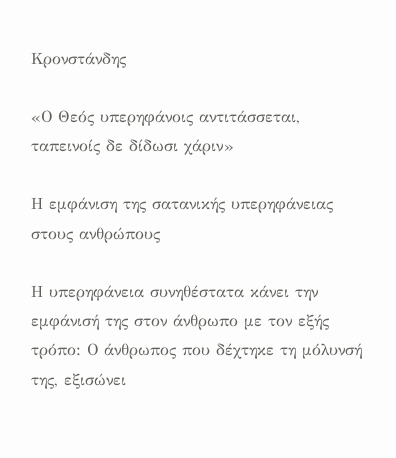Κρονστάνδης

«Ο Θεός υπερηφάνοις αντιτάσσεται, ταπεινοίς δε δίδωσι χάριν»

Η εμφάνιση της σατανικής υπερηφάνειας στους ανθρώπους

Η υπερηφάνεια συνηθέστατα κάνει την εμφάνισή της στον άνθρωπο με τον εξής τρόπο: Ο άνθρωπος που δέχτηκε τη μόλυνσή της, εξισώνει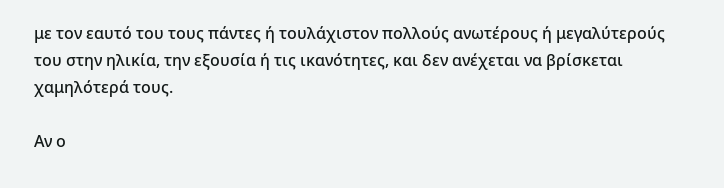με τον εαυτό του τους πάντες ή τουλάχιστον πολλούς ανωτέρους ή μεγαλύτερούς του στην ηλικία, την εξουσία ή τις ικανότητες, και δεν ανέχεται να βρίσκεται χαμηλότερά τους.

Αν ο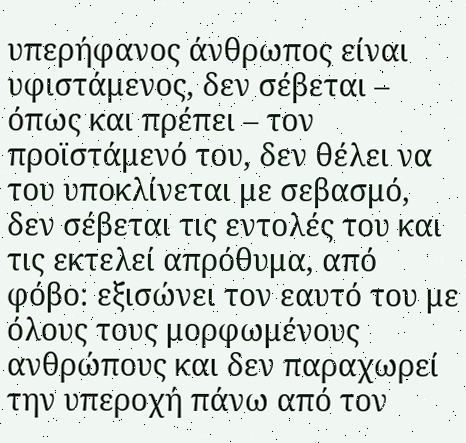υπερήφανος άνθρωπος είναι υφιστάμενος, δεν σέβεται – όπως και πρέπει – τον προϊστάμενό του, δεν θέλει να του υποκλίνεται με σεβασμό, δεν σέβεται τις εντολές του και τις εκτελεί απρόθυμα, από φόβο: εξισώνει τον εαυτό του με όλους τους μορφωμένους ανθρώπους και δεν παραχωρεί την υπεροχή πάνω από τον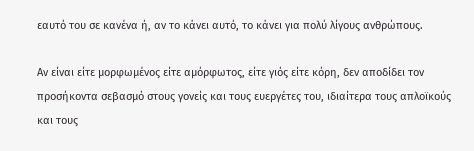εαυτό του σε κανένα ή, αν το κάνει αυτό, το κάνει για πολύ λίγους ανθρώπους.

Αν είναι είτε μορφωμένος είτε αμόρφωτος, είτε γιός είτε κόρη, δεν αποδίδει τον προσήκοντα σεβασμό στους γονείς και τους ευεργέτες του, ιδιαίτερα τους απλοϊκούς και τους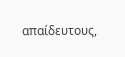απαίδευτους,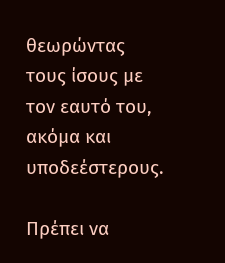θεωρώντας τους ίσους με τον εαυτό του, ακόμα και υποδεέστερους.

Πρέπει να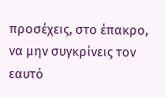προσέχεις, στο έπακρο, να μην συγκρίνεις τον εαυτό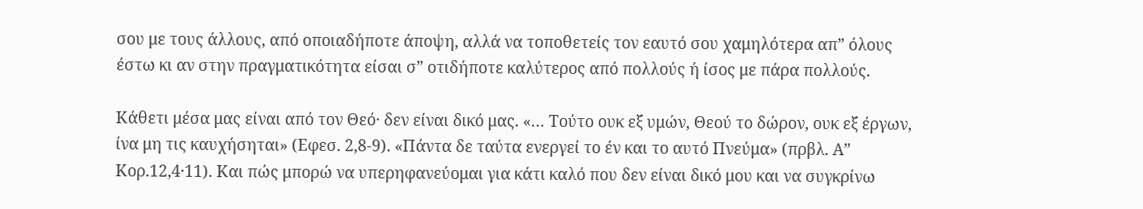σου με τους άλλους, από οποιαδήποτε άποψη, αλλά να τοποθετείς τον εαυτό σου χαμηλότερα απ” όλους έστω κι αν στην πραγματικότητα είσαι σ” οτιδήποτε καλύτερος από πολλούς ή ίσος με πάρα πολλούς.

Κάθετι μέσα μας είναι από τον Θεό· δεν είναι δικό μας. «… Τούτο ουκ εξ υμών, Θεού το δώρον, ουκ εξ έργων, ίνα μη τις καυχήσηται» (Εφεσ. 2,8-9). «Πάντα δε ταύτα ενεργεί το έν και το αυτό Πνεύμα» (πρβλ. Α” Κορ.12,4·11). Και πώς μπορώ να υπερηφανεύομαι για κάτι καλό που δεν είναι δικό μου και να συγκρίνω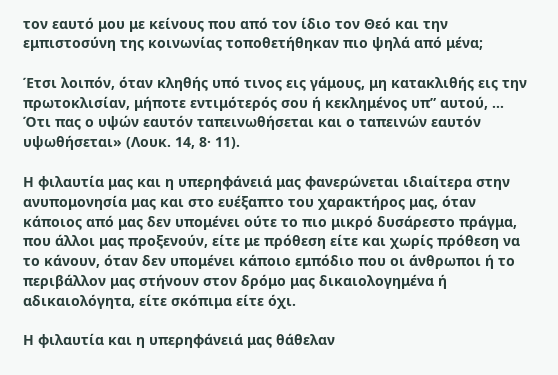τον εαυτό μου με κείνους που από τον ίδιο τον Θεό και την εμπιστοσύνη της κοινωνίας τοποθετήθηκαν πιο ψηλά από μένα;

Έτσι λοιπόν, όταν κληθής υπό τινος εις γάμους, μη κατακλιθής εις την πρωτοκλισίαν, μήποτε εντιμότερός σου ή κεκλημένος υπ” αυτού, … Ότι πας ο υψών εαυτόν ταπεινωθήσεται και ο ταπεινών εαυτόν υψωθήσεται» (Λουκ. 14, 8· 11).

Η φιλαυτία μας και η υπερηφάνειά μας φανερώνεται ιδιαίτερα στην ανυπομονησία μας και στο ευέξαπτο του χαρακτήρος μας, όταν κάποιος από μας δεν υπομένει ούτε το πιο μικρό δυσάρεστο πράγμα, που άλλοι μας προξενούν, είτε με πρόθεση είτε και χωρίς πρόθεση να το κάνουν, όταν δεν υπομένει κάποιο εμπόδιο που οι άνθρωποι ή το περιβάλλον μας στήνουν στον δρόμο μας δικαιολογημένα ή αδικαιολόγητα, είτε σκόπιμα είτε όχι.

Η φιλαυτία και η υπερηφάνειά μας θάθελαν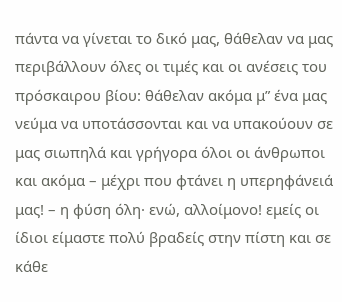πάντα να γίνεται το δικό μας, θάθελαν να μας περιβάλλουν όλες οι τιμές και οι ανέσεις του πρόσκαιρου βίου: θάθελαν ακόμα μ” ένα μας νεύμα να υποτάσσονται και να υπακούουν σε μας σιωπηλά και γρήγορα όλοι οι άνθρωποι και ακόμα – μέχρι που φτάνει η υπερηφάνειά μας! – η φύση όλη· ενώ, αλλοίμονο! εμείς οι ίδιοι είμαστε πολύ βραδείς στην πίστη και σε κάθε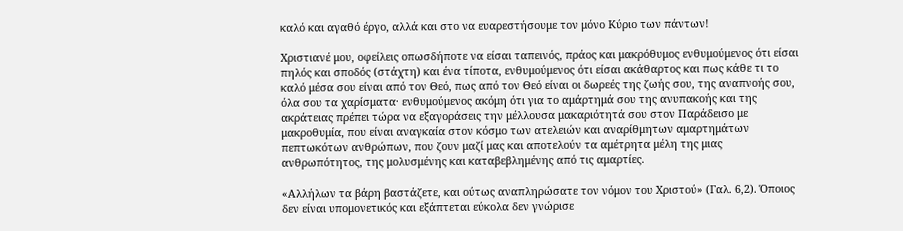καλό και αγαθό έργο, αλλά και στο να ευαρεστήσουμε τον μόνο Κύριο των πάντων!

Χριστιανέ μου, οφείλεις οπωσδήποτε να είσαι ταπεινός, πράος και μακρόθυμος ενθυμούμενος ότι είσαι πηλός και σποδός (στάχτη) και ένα τίποτα, ενθυμούμενος ότι είσαι ακάθαρτος και πως κάθε τι το καλό μέσα σου είναι από τον Θεό, πως από τον Θεό είναι οι δωρεές της ζωής σου, της αναπνοής σου, όλα σου τα χαρίσματα· ενθυμούμενος ακόμη ότι για το αμάρτημά σου της ανυπακοής και της ακράτειας πρέπει τώρα να εξαγοράσεις την μέλλουσα μακαριότητά σου στον Παράδεισο με μακροθυμία, που είναι αναγκαία στον κόσμο των ατελειών και αναρίθμητων αμαρτημάτων πεπτωκότων ανθρώπων, που ζουν μαζί μας και αποτελούν τα αμέτρητα μέλη της μιας ανθρωπότητος, της μολυσμένης και καταβεβλημένης από τις αμαρτίες.

«Αλλήλων τα βάρη βαστάζετε, και ούτως αναπληρώσατε τον νόμον του Χριστού» (Γαλ. 6,2). Όποιος δεν είναι υπομονετικός και εξάπτεται εύκολα δεν γνώρισε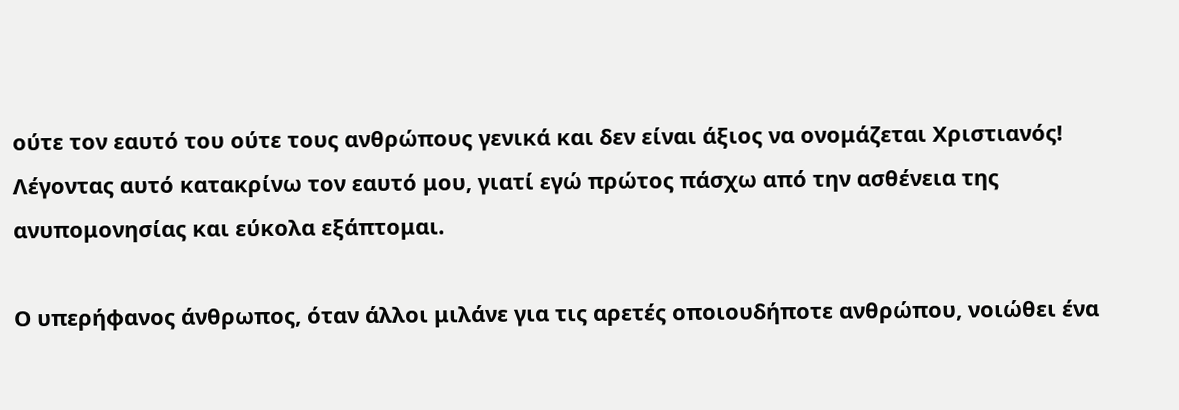ούτε τον εαυτό του ούτε τους ανθρώπους γενικά και δεν είναι άξιος να ονομάζεται Χριστιανός! Λέγοντας αυτό κατακρίνω τον εαυτό μου, γιατί εγώ πρώτος πάσχω από την ασθένεια της ανυπομονησίας και εύκολα εξάπτομαι.

Ο υπερήφανος άνθρωπος, όταν άλλοι μιλάνε για τις αρετές οποιουδήποτε ανθρώπου, νοιώθει ένα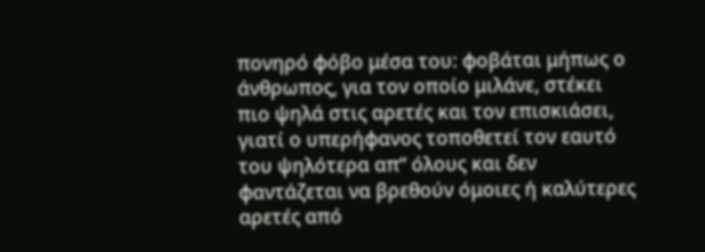πονηρό φόβο μέσα του: φοβάται μήπως ο άνθρωπος, για τον οποίο μιλάνε, στέκει πιο ψηλά στις αρετές και τον επισκιάσει, γιατί ο υπερήφανος τοποθετεί τον εαυτό του ψηλότερα απ” όλους και δεν φαντάζεται να βρεθούν όμοιες ή καλύτερες αρετές από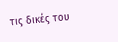τις δικές του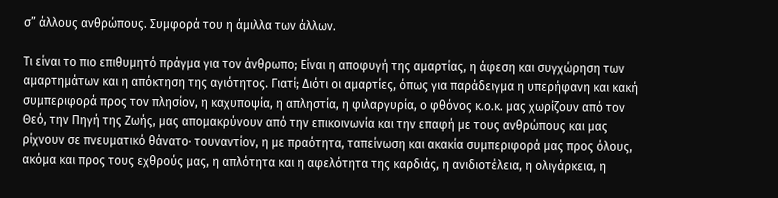σ” άλλους ανθρώπους. Συμφορά του η άμιλλα των άλλων.

Τι είναι το πιο επιθυμητό πράγμα για τον άνθρωπο; Είναι η αποφυγή της αμαρτίας, η άφεση και συγχώρηση των αμαρτημάτων και η απόκτηση της αγιότητος. Γιατί; Διότι οι αμαρτίες, όπως για παράδειγμα η υπερήφανη και κακή συμπεριφορά προς τον πλησίον, η καχυποψία, η απληστία, η φιλαργυρία, ο φθόνος κ.ο.κ. μας χωρίζουν από τον Θεό, την Πηγή της Ζωής, μας απομακρύνουν από την επικοινωνία και την επαφή με τους ανθρώπους και μας ρίχνουν σε πνευματικό θάνατο· τουναντίον, η με πραότητα, ταπείνωση και ακακία συμπεριφορά μας προς όλους, ακόμα και προς τους εχθρούς μας, η απλότητα και η αφελότητα της καρδιάς, η ανιδιοτέλεια, η ολιγάρκεια, η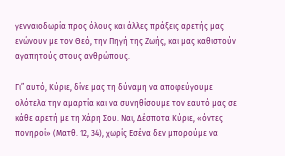γενναιοδωρία προς όλους και άλλες πράξεις αρετής μας ενώνουν με τον Θεό, την Πηγή της Ζωής, και μας καθιστούν αγαπητούς στους ανθρώπους.

Γι” αυτό, Κύριε, δίνε μας τη δύναμη να αποφεύγουμε ολότελα την αμαρτία και να συνηθίσουμε τον εαυτό μας σε κάθε αρετή με τη Χάρη Σου. Ναι, Δέσποτα Κύριε, «όντες πονηροί» (Ματθ. 12, 34), χωρίς Εσένα δεν μπορούμε να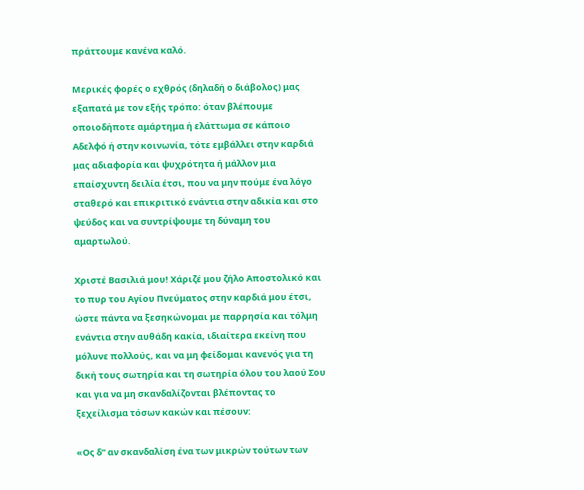πράττουμε κανένα καλό.

Μερικές φορές ο εχθρός (δηλαδή ο διάβολος) μας εξαπατά με τον εξής τρόπο: όταν βλέπουμε οποιοδήποτε αμάρτημα ή ελάττωμα σε κάποιο Αδελφό ή στην κοινωνία, τότε εμβάλλει στην καρδιά μας αδιαφορία και ψυχρότητα ή μάλλον μια επαίσχυντη δειλία έτσι, που να μην πούμε ένα λόγο σταθερό και επικριτικό ενάντια στην αδικία και στο ψεύδος και να συντρίψουμε τη δύναμη του αμαρτωλού.

Χριστέ Βασιλιά μου! Χάριζέ μου ζήλο Αποστολικό και το πυρ του Αγίου Πνεύματος στην καρδιά μου έτσι, ώστε πάντα να ξεσηκώνομαι με παρρησία και τόλμη ενάντια στην αυθάδη κακία, ιδιαίτερα εκείνη που μόλυνε πολλούς, και να μη φείδομαι κανενός για τη δική τους σωτηρία και τη σωτηρία όλου του λαού Σου και για να μη σκανδαλίζονται βλέποντας το ξεχείλισμα τόσων κακών και πέσουν:

«Ος δ” αν σκανδαλίση ένα των μικρών τούτων των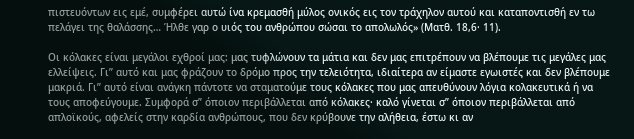πιστευόντων εις εμέ, συμφέρει αυτώ ίνα κρεμασθή μύλος ονικός εις τον τράχηλον αυτού και καταποντισθή εν τω πελάγει της θαλάσσης… Ήλθε γαρ ο υιός του ανθρώπου σώσαι το απολωλός» (Ματθ. 18,6· 11).

Οι κόλακες είναι μεγάλοι εχθροί μας: μας τυφλώνουν τα μάτια και δεν μας επιτρέπουν να βλέπουμε τις μεγάλες μας ελλείψεις. Γι” αυτό και μας φράζουν το δρόμο προς την τελειότητα, ιδιαίτερα αν είμαστε εγωιστές και δεν βλέπουμε μακριά. Γι” αυτό είναι ανάγκη πάντοτε να σταματούμε τους κόλακες που μας απευθύνουν λόγια κολακευτικά ή να τους αποφεύγουμε. Συμφορά σ” όποιον περιβάλλεται από κόλακες· καλό γίνεται σ” όποιον περιβάλλεται από απλοϊκούς, αφελείς στην καρδία ανθρώπους, που δεν κρύβουνε την αλήθεια, έστω κι αν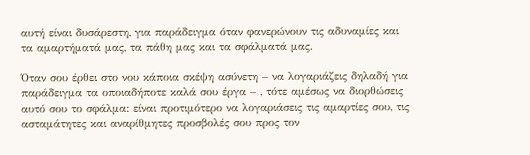αυτή είναι δυσάρεστη, για παράδειγμα όταν φανερώνουν τις αδυναμίες και τα αμαρτήματά μας, τα πάθη μας και τα σφάλματά μας.

Όταν σου έρθει στο νου κάποια σκέψη ασύνετη – να λογαριάζεις δηλαδή για παράδειγμα τα οποιαδήποτε καλά σου έργα – , τότε αμέσως να διορθώσεις αυτό σου το σφάλμα: είναι προτιμότερο να λογαριάσεις τις αμαρτίες σου, τις ασταμάτητες και αναρίθμητες προσβολές σου προς τον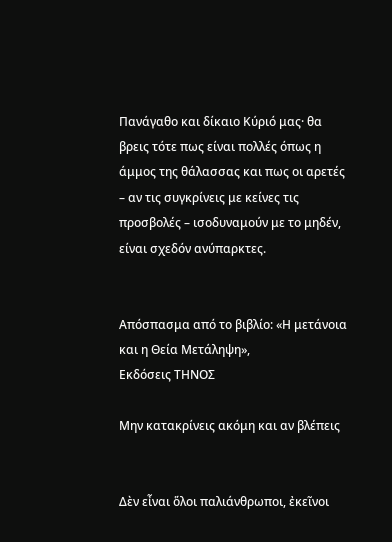Πανάγαθο και δίκαιο Κύριό μας· θα βρεις τότε πως είναι πολλές όπως η άμμος της θάλασσας και πως οι αρετές – αν τις συγκρίνεις με κείνες τις προσβολές – ισοδυναμούν με το μηδέν, είναι σχεδόν ανύπαρκτες.


Απόσπασμα από το βιβλίο: «Η μετάνοια και η Θεία Μετάληψη»,
Εκδόσεις ΤΗΝΟΣ

Μην κατακρίνεις ακόμη και αν βλέπεις


Δὲν εἶναι ὅλοι παλιάνθρωποι, ἐκεῖνοι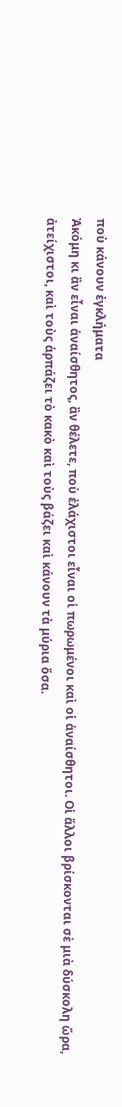ποὺ κάνουν ἐγκλήματα
Ἀκόμη κι ἂν εἶναι ἀναίσθητος, ἂν θέλετε, ποὺ ἐλάχιστοι εἶναι οἱ πωρωμένοι καὶ οἱ ἀναίσθητοι. Οἱ ἄλλοι βρίσκονται σὲ μιὰ δύσκολη ὥρα, ἀτείχιστοι, καὶ τοὺς ἁρπάζει τὸ κακὸ καὶ τοὺς βάζει καὶ κάνουν τὰ μύρια ὅσα.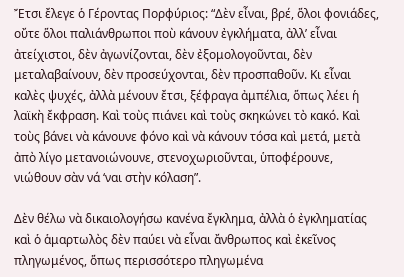Ἔτσι ἔλεγε ὁ Γέροντας Πορφύριος: “Δὲν εἶναι, βρέ, ὅλοι φονιάδες, οὔτε ὅλοι παλιάνθρωποι ποὺ κάνουν ἐγκλήματα, ἀλλ’ εἶναι ἀτείχιστοι, δὲν ἀγωνίζονται, δὲν ἐξομολογοῦνται, δὲν μεταλαβαίνουν, δὲν προσεύχονται, δὲν προσπαθοῦν. Κι εἶναι καλὲς ψυχές, ἀλλὰ μένουν ἔτσι, ξέφραγα ἀμπέλια, ὅπως λέει ἡ λαϊκὴ ἔκφραση. Καὶ τοὺς πιάνει καὶ τοὺς σκηκώνει τὸ κακό. Καὶ τοὺς βάνει νὰ κάνουνε φόνο καὶ νὰ κάνουν τόσα καὶ μετά, μετὰ ἀπὸ λίγο μετανοιώνουνε, στενοχωριοῦνται, ὑποφέρουνε, νιώθουν σὰν νά ‘ναι στὴν κόλαση”.

Δὲν θέλω νὰ δικαιολογήσω κανένα ἔγκλημα, ἀλλὰ ὁ ἐγκληματίας καὶ ὁ ἁμαρτωλὸς δὲν παύει νὰ εἶναι ἄνθρωπος καὶ ἐκεῖνος πληγωμένος, ὅπως περισσότερο πληγωμένα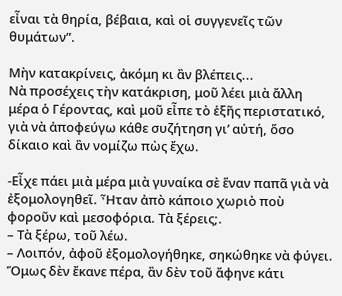εἶναι τὰ θηρία, βέβαια, καὶ οἱ συγγενεῖς τῶν θυμάτων”.

Μὴν κατακρίνεις, ἀκόμη κι ἂν βλέπεις...
Νὰ προσέχεις τὴν κατάκριση, μοῦ λέει μιὰ ἄλλη μέρα ὁ Γέροντας, καὶ μοῦ εἶπε τὸ ἑξῆς περιστατικό, γιὰ νὰ ἀποφεύγω κάθε συζήτηση γι’ αὐτή, ὅσο δίκαιο καὶ ἂν νομίζω πὼς ἔχω.

-Εἶχε πάει μιὰ μέρα μιὰ γυναίκα σὲ ἕναν παπᾶ γιὰ νὰ ἐξομολογηθεῖ. Ἦταν ἀπὸ κάποιο χωριὸ ποὺ φοροῦν καὶ μεσοφόρια. Τὰ ξέρεις;.
– Τὰ ξέρω, τοῦ λέω.
– Λοιπόν, ἀφοῦ ἐξομολογήθηκε, σηκώθηκε νὰ φύγει. Ὅμως δὲν ἔκανε πέρα, ἂν δὲν τοῦ ἄφηνε κάτι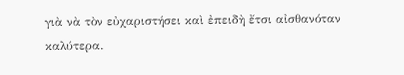γιὰ νὰ τὸν εὐχαριστήσει καὶ ἐπειδὴ ἔτσι αἰσθανόταν καλύτερα.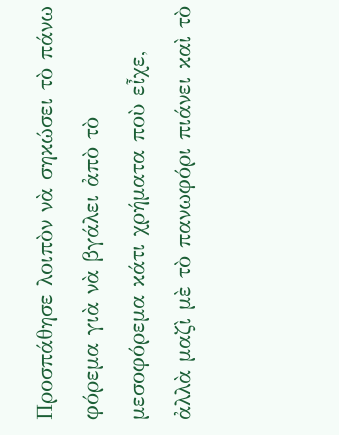Προσπάθησε λοιπὸν νὰ σηκώσει τὸ πάνω φόρεμα γιὰ νὰ βγάλει ἀπὸ τὸ μεσοφόρεμα κάτι χρήματα ποὺ εἶχε, ἀλλὰ μαζὶ μὲ τὸ πανωφόρι πιάνει καὶ τὸ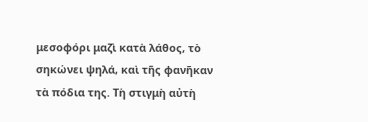μεσοφόρι μαζὶ κατὰ λάθος, τὸ σηκώνει ψηλά, καὶ τῆς φανῆκαν τὰ πόδια της. Τὴ στιγμὴ αὐτὴ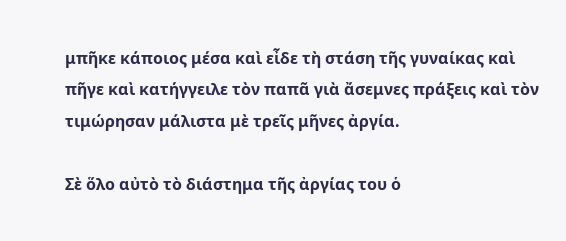μπῆκε κάποιος μέσα καὶ εἶδε τὴ στάση τῆς γυναίκας καὶ πῆγε καὶ κατήγγειλε τὸν παπᾶ γιὰ ἄσεμνες πράξεις καὶ τὸν τιμώρησαν μάλιστα μὲ τρεῖς μῆνες ἀργία.

Σὲ ὅλο αὐτὸ τὸ διάστημα τῆς ἀργίας του ὁ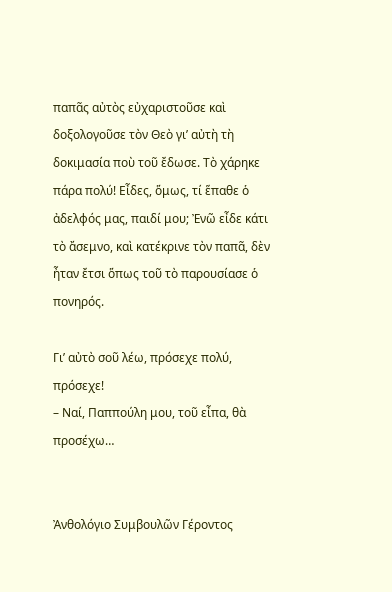παπᾶς αὐτὸς εὐχαριστοῦσε καὶ δοξολογοῦσε τὸν Θεὸ γι’ αὐτὴ τὴ δοκιμασία ποὺ τοῦ ἔδωσε. Τὸ χάρηκε πάρα πολύ! Εἶδες, ὅμως, τί ἕπαθε ὁ ἀδελφός μας, παιδί μου; Ἐνῶ εἶδε κάτι τὸ ἄσεμνο, καὶ κατέκρινε τὸν παπᾶ, δὲν ἦταν ἔτσι ὅπως τοῦ τὸ παρουσίασε ὁ πονηρός.

Γι’ αὐτὸ σοῦ λέω, πρόσεχε πολύ, πρόσεχε!
– Ναί, Παππούλη μου, τοῦ εἶπα, θὰ προσέχω…


Ἀνθολόγιο Συμβουλῶν Γέροντος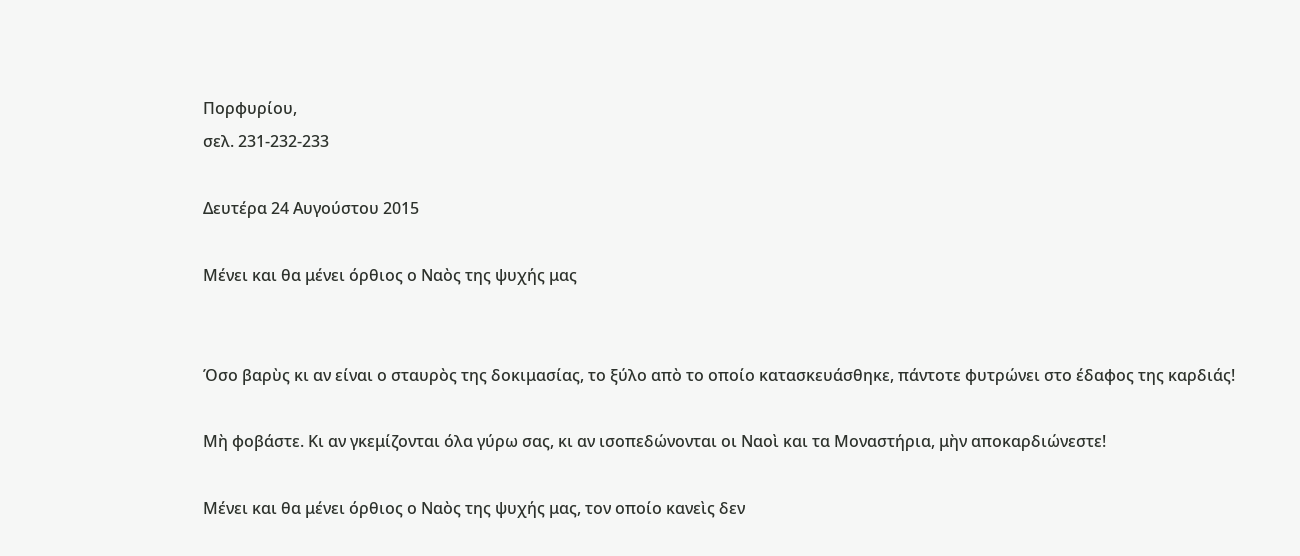Πορφυρίου,
σελ. 231-232-233

Δευτέρα 24 Αυγούστου 2015

Μένει και θα μένει όρθιος ο Ναὸς της ψυχής μας


Όσο βαρὺς κι αν είναι ο σταυρὸς της δοκιμασίας, το ξύλο απὸ το οποίο κατασκευάσθηκε, πάντοτε φυτρώνει στο έδαφος της καρδιάς!

Μὴ φοβάστε. Κι αν γκεμίζονται όλα γύρω σας, κι αν ισοπεδώνονται οι Ναοὶ και τα Μοναστήρια, μὴν αποκαρδιώνεστε!

Μένει και θα μένει όρθιος ο Ναὸς της ψυχής μας, τον οποίο κανεὶς δεν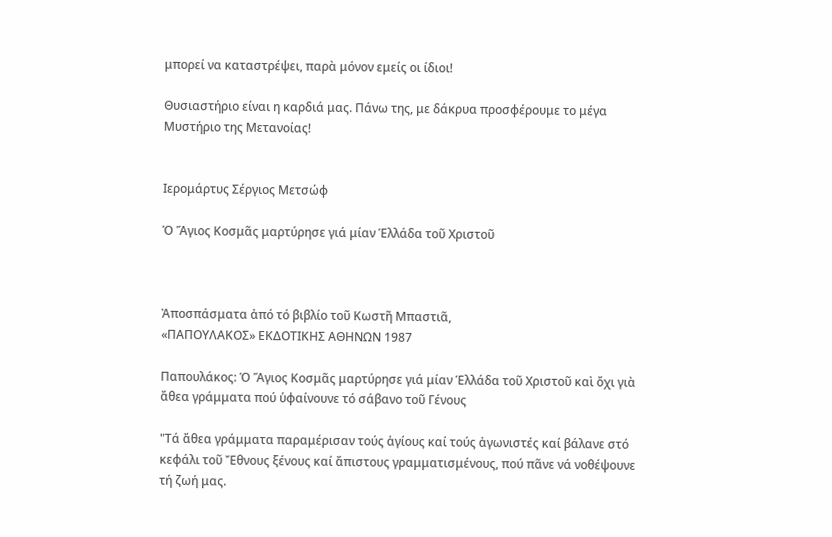μπορεί να καταστρέψει, παρὰ μόνον εμείς οι ίδιοι!

Θυσιαστήριο είναι η καρδιά μας. Πάνω της, με δάκρυα προσφέρουμε το μέγα Μυστήριο της Μετανοίας!


Ιερομάρτυς Σέργιος Μετσώφ

Ὁ Ἅγιος Κοσμᾶς μαρτύρησε γιά μίαν Ἑλλάδα τοῦ Χριστοῦ



Ἀποσπάσματα ἀπό τό βιβλίο τοῦ Κωστῆ Μπαστιᾶ,
«ΠΑΠΟΥΛΑΚΟΣ» ΕΚΔΟΤΙΚΗΣ ΑΘΗΝΩΝ 1987

Παπουλάκος: Ὁ Ἅγιος Κοσμᾶς μαρτύρησε γιά μίαν Ἑλλάδα τοῦ Χριστοῦ καὶ ὄχι γιὰ ἄθεα γράμματα πού ὑφαίνουνε τό σάβανο τοῦ Γένους

"Τά ἄθεα γράμματα παραμέρισαν τούς ἁγίους καί τούς ἀγωνιστές καί βάλανε στό κεφάλι τοῦ Ἔθνους ξένους καί ἄπιστους γραμματισμένους, πού πᾶνε νά νοθέψουνε τή ζωή μας.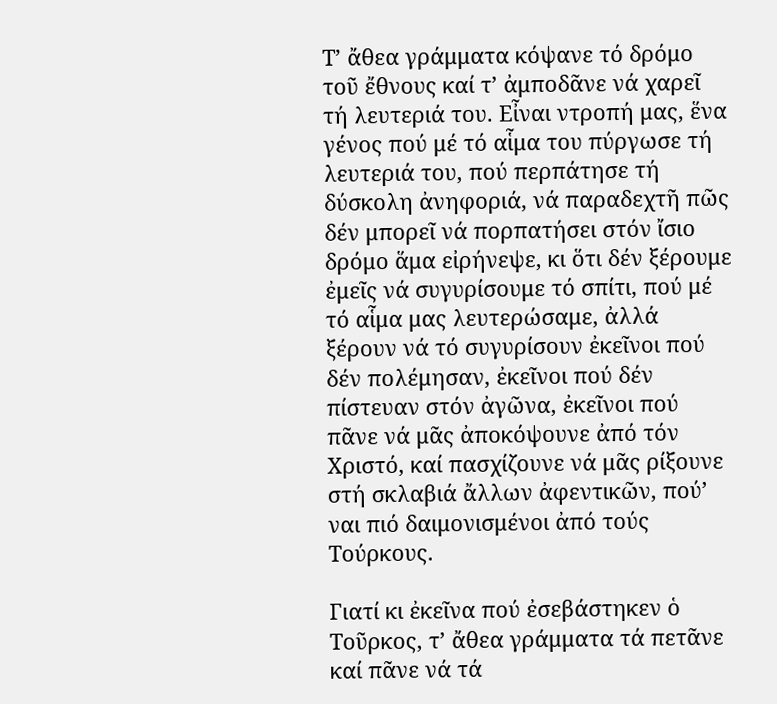Τ’ ἄθεα γράμματα κόψανε τό δρόμο τοῦ ἔθνους καί τ’ ἀμποδᾶνε νά χαρεῖ τή λευτεριά του. Εἶναι ντροπή μας, ἕνα γένος πού μέ τό αἷμα του πύργωσε τή λευτεριά του, πού περπάτησε τή δύσκολη ἀνηφοριά, νά παραδεχτῆ πῶς δέν μπορεῖ νά πορπατήσει στόν ἴσιο δρόμο ἅμα εἰρήνεψε, κι ὅτι δέν ξέρουμε ἐμεῖς νά συγυρίσουμε τό σπίτι, πού μέ τό αἷμα μας λευτερώσαμε, ἀλλά ξέρουν νά τό συγυρίσουν ἐκεῖνοι πού δέν πολέμησαν, ἐκεῖνοι πού δέν πίστευαν στόν ἀγῶνα, ἐκεῖνοι πού πᾶνε νά μᾶς ἀποκόψουνε ἀπό τόν Χριστό, καί πασχίζουνε νά μᾶς ρίξουνε στή σκλαβιά ἄλλων ἀφεντικῶν, πού’ ναι πιό δαιμονισμένοι ἀπό τούς Τούρκους.

Γιατί κι ἐκεῖνα πού ἐσεβάστηκεν ὁ Τοῦρκος, τ’ ἄθεα γράμματα τά πετᾶνε καί πᾶνε νά τά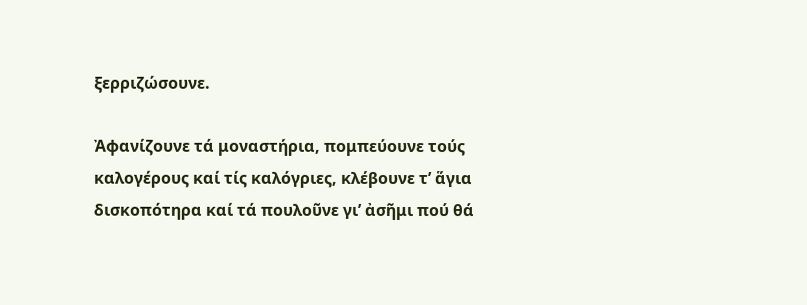ξερριζώσουνε.

Ἀφανίζουνε τά μοναστήρια, πομπεύουνε τούς καλογέρους καί τίς καλόγριες, κλέβουνε τ’ ἅγια δισκοπότηρα καί τά πουλοῦνε γι’ ἀσῆμι πού θά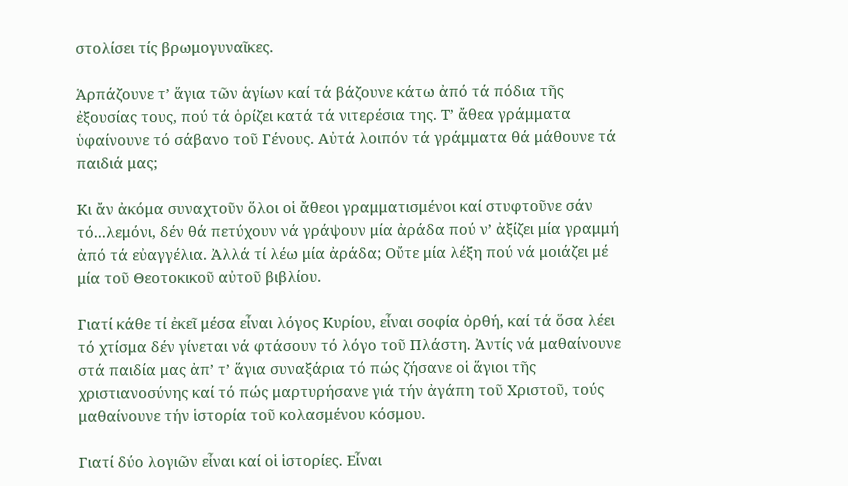στολίσει τίς βρωμογυναῖκες.

Ἁρπάζουνε τ’ ἅγια τῶν ἁγίων καί τά βάζουνε κάτω ἀπό τά πόδια τῆς ἐξουσίας τους, πού τά ὁρίζει κατά τά νιτερέσια της. Τ’ ἄθεα γράμματα ὑφαίνουνε τό σάβανο τοῦ Γένους. Αὐτά λοιπόν τά γράμματα θά μάθουνε τά παιδιά μας;

Κι ἄν ἀκόμα συναχτοῦν ὅλοι οἱ ἄθεοι γραμματισμένοι καί στυφτοῦνε σάν τό...λεμόνι, δέν θά πετύχουν νά γράψουν μία ἀράδα πού ν’ ἀξίζει μία γραμμή ἀπό τά εὐαγγέλια. Ἀλλά τί λέω μία ἀράδα; Οὔτε μία λέξη πού νά μοιάζει μέ μία τοῦ Θεοτοκικοῦ αὐτοῦ βιβλίου.

Γιατί κάθε τί ἐκεῖ μέσα εἶναι λόγος Κυρίου, εἶναι σοφία ὀρθή, καί τά ὅσα λέει τό χτίσμα δέν γίνεται νά φτάσουν τό λόγο τοῦ Πλάστη. Ἀντίς νά μαθαίνουνε στά παιδία μας ἀπ’ τ’ ἅγια συναξάρια τό πώς ζήσανε οἱ ἅγιοι τῆς χριστιανοσύνης καί τό πώς μαρτυρήσανε γιά τήν ἀγάπη τοῦ Χριστοῦ, τούς μαθαίνουνε τήν ἱστορία τοῦ κολασμένου κόσμου.

Γιατί δύο λογιῶν εἶναι καί οἱ ἱστορίες. Εἶναι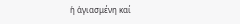ἡ ἁγιασμένη καί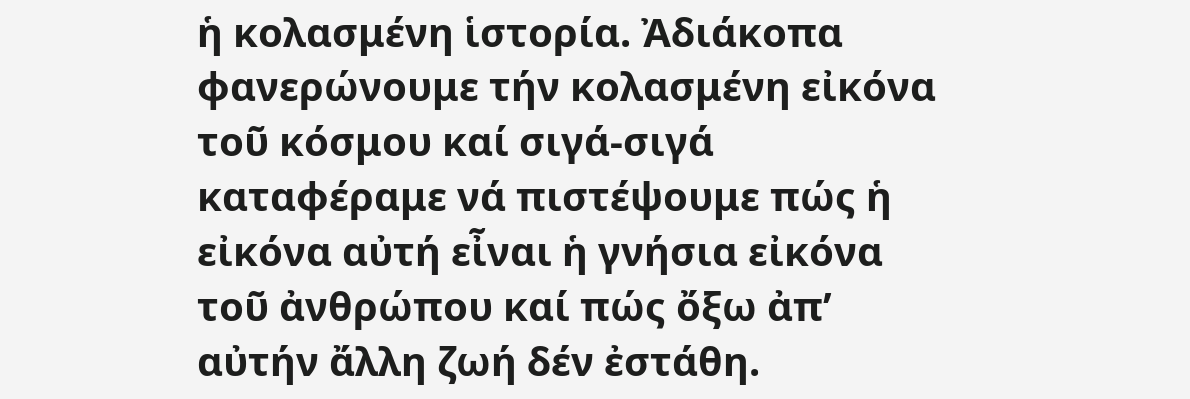ἡ κολασμένη ἱστορία. Ἀδιάκοπα φανερώνουμε τήν κολασμένη εἰκόνα τοῦ κόσμου καί σιγά-σιγά καταφέραμε νά πιστέψουμε πώς ἡ εἰκόνα αὐτή εἶναι ἡ γνήσια εἰκόνα τοῦ ἀνθρώπου καί πώς ὄξω ἀπ’ αὐτήν ἄλλη ζωή δέν ἐστάθη.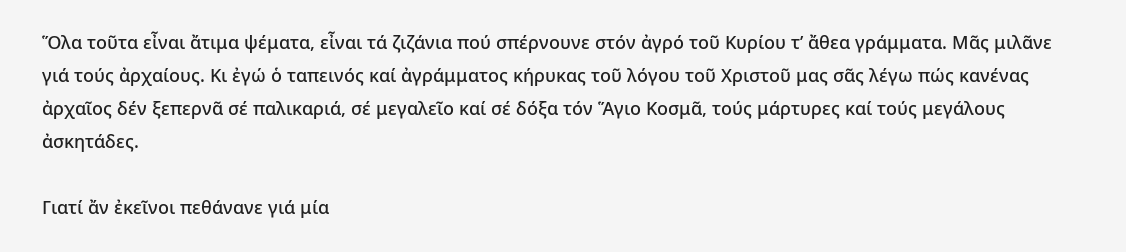Ὅλα τοῦτα εἶναι ἄτιμα ψέματα, εἶναι τά ζιζάνια πού σπέρνουνε στόν ἀγρό τοῦ Κυρίου τ’ ἄθεα γράμματα. Μᾶς μιλᾶνε γιά τούς ἀρχαίους. Κι ἐγώ ὁ ταπεινός καί ἀγράμματος κήρυκας τοῦ λόγου τοῦ Χριστοῦ μας σᾶς λέγω πώς κανένας ἀρχαῖος δέν ξεπερνᾶ σέ παλικαριά, σέ μεγαλεῖο καί σέ δόξα τόν Ἅγιο Κοσμᾶ, τούς μάρτυρες καί τούς μεγάλους ἀσκητάδες.

Γιατί ἄν ἐκεῖνοι πεθάνανε γιά μία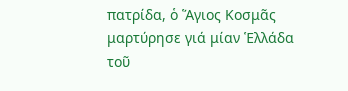πατρίδα, ὁ Ἅγιος Κοσμᾶς μαρτύρησε γιά μίαν Ἑλλάδα τοῦ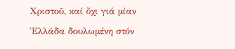Χριστοῦ, καί ὄχι γιά μίαν Ἑλλάδα δουλωμένη στόν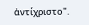ἀντίχριστο".